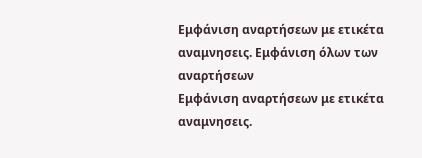Εμφάνιση αναρτήσεων με ετικέτα αναμνησεις. Εμφάνιση όλων των αναρτήσεων
Εμφάνιση αναρτήσεων με ετικέτα αναμνησεις.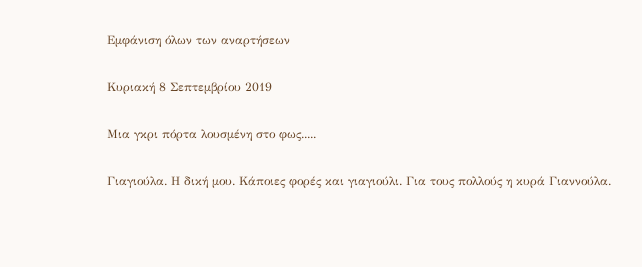Εμφάνιση όλων των αναρτήσεων

Κυριακή 8 Σεπτεμβρίου 2019

Μια γκρι πόρτα λουσμένη στο φως.....

Γιαγιούλα. Η δική μου. Κάποιες φορές και γιαγιούλι. Για τους πολλούς η κυρά Γιαννούλα.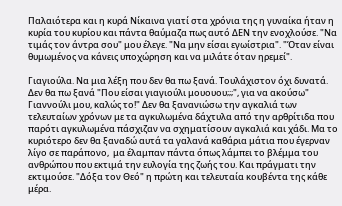Παλαιότερα και η κυρά Νίκαινα γιατί στα χρόνια της η γυναίκα ήταν η κυρία του κυρίου και πάντα θαύμαζα πως αυτό ΔΕΝ την ενοχλούσε. "Να τιμάς τον άντρα σου" μου έλεγε. "Να μην είσαι εγωίστρια". "Όταν είναι θυμωμένος να κάνεις υποχώρηση και να μιλάτε όταν ηρεμεί".

Γιαγιούλα. Να μια λέξη που δεν θα πω ξανά. Τουλάχιστον όχι δυνατά. Δεν θα πω ξανά "Που είσαι γιαγιούλι μουουου;;;", για να ακούσω" Γιαννούλι μου, καλώς το!" Δεν θα ξανανιώσω την αγκαλιά των τελευταίων χρόνων με τα αγκυλωμένα δάχτυλα από την αρθρίτιδα που παρότι αγκυλωμένα πάσχιζαν να σχηματίσουν αγκαλιά και χάδι. Μα το κυριότερο δεν θα ξαναδώ αυτά τα γαλανά καθάρια μάτια που έγερναν λίγο σε παράπονο,  μα έλαμπαν πάντα όπως λάμπει το βλέμμα του ανθρώπου που εκτιμά την ευλογία της ζωής του. Και πράγματι την εκτιμούσε. "Δόξα τον Θεό" η πρώτη και τελευταία κουβέντα της κάθε μέρα.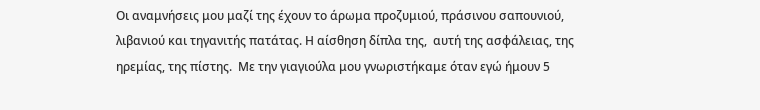Οι αναμνήσεις μου μαζί της έχουν το άρωμα προζυμιού, πράσινου σαπουνιού, λιβανιού και τηγανιτής πατάτας. Η αίσθηση δίπλα της,  αυτή της ασφάλειας, της ηρεμίας, της πίστης.  Με την γιαγιούλα μου γνωριστήκαμε όταν εγώ ήμουν 5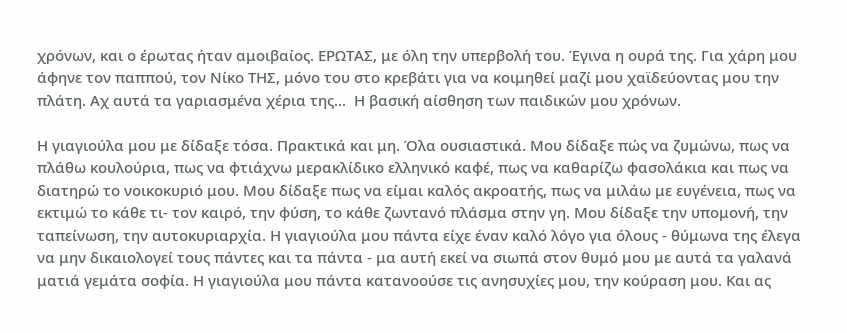χρόνων, και ο έρωτας ήταν αμοιβαίος. ΕΡΩΤΑΣ, με όλη την υπερβολή του. Έγινα η ουρά της. Για χάρη μου άφηνε τον παππού, τον Νίκο ΤΗΣ, μόνο του στο κρεβάτι για να κοιμηθεί μαζί μου χαϊδεύοντας μου την πλάτη. Αχ αυτά τα γαριασμένα χέρια της...  Η βασική αίσθηση των παιδικών μου χρόνων.

Η γιαγιούλα μου με δίδαξε τόσα. Πρακτικά και μη. Όλα ουσιαστικά. Μου δίδαξε πώς να ζυμώνω, πως να πλάθω κουλούρια, πως να φτιάχνω μερακλίδικο ελληνικό καφέ, πως να καθαρίζω φασολάκια και πως να διατηρώ το νοικοκυριό μου. Μου δίδαξε πως να είμαι καλός ακροατής, πως να μιλάω με ευγένεια, πως να εκτιμώ το κάθε τι- τον καιρό, την φύση, το κάθε ζωντανό πλάσμα στην γη. Μου δίδαξε την υπομονή, την ταπείνωση, την αυτοκυριαρχία. Η γιαγιούλα μου πάντα είχε έναν καλό λόγο για όλους - θύμωνα της έλεγα να μην δικαιολογεί τους πάντες και τα πάντα - μα αυτή εκεί να σιωπά στον θυμό μου με αυτά τα γαλανά ματιά γεμάτα σοφία. Η γιαγιούλα μου πάντα κατανοούσε τις ανησυχίες μου, την κούραση μου. Και ας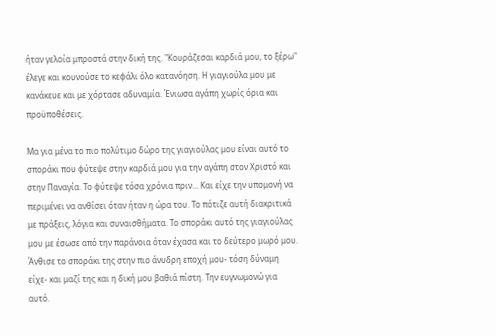ήταν γελοία μπροστά στην δική της. "Κουράζεσαι καρδιά μου, το ξέρω" έλεγε και κουνούσε το κεφάλι όλο κατανόηση. Η γιαγιούλα μου με κανάκευε και με χόρτασε αδυναμία. Ένιωσα αγάπη χωρίς όρια και προϋποθέσεις.

Μα για μένα το πιο πολύτιμο δώρο της γιαγιούλας μου είναι αυτό το σποράκι που φύτεψε στην καρδιά μου για την αγάπη στον Χριστό και στην Παναγία. Το φύτεψε τόσα χρόνια πριν... Και είχε την υπομονή να περιμένει να ανθίσει όταν ήταν η ώρα του. Το πότιζε αυτή διακριτικά με πράξεις, λόγια και συναισθήματα. Το σποράκι αυτό της γιαγιούλας μου με έσωσε από την παράνοια όταν έχασα και το δεύτερο μωρό μου. Άνθισε το σποράκι της στην πιο άνυδρη εποχή μου- τόση δύναμη είχε- και μαζί της και η δική μου βαθιά πίστη. Την ευγνωμονώ για αυτό.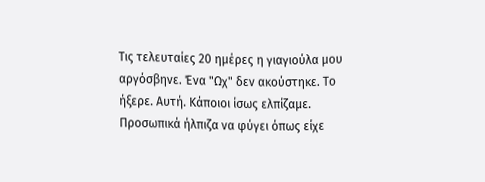Τις τελευταίες 20 ημέρες η γιαγιούλα μου αργόσβηνε. Ένα "Ωχ" δεν ακούστηκε. Το ήξερε. Αυτή. Κάποιοι ίσως ελπίζαμε. Προσωπικά ήλπιζα να φύγει όπως είχε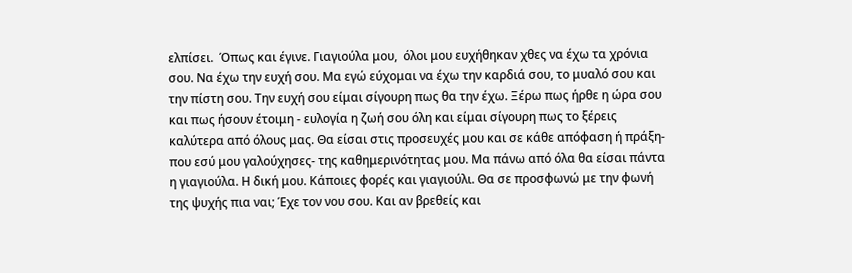ελπίσει.  Όπως και έγινε. Γιαγιούλα μου,  όλοι μου ευχήθηκαν χθες να έχω τα χρόνια σου. Να έχω την ευχή σου. Μα εγώ εύχομαι να έχω την καρδιά σου, το μυαλό σου και την πίστη σου. Την ευχή σου είμαι σίγουρη πως θα την έχω. Ξέρω πως ήρθε η ώρα σου και πως ήσουν έτοιμη - ευλογία η ζωή σου όλη και είμαι σίγουρη πως το ξέρεις καλύτερα από όλους μας. Θα είσαι στις προσευχές μου και σε κάθε απόφαση ή πράξη- που εσύ μου γαλούχησες- της καθημερινότητας μου. Μα πάνω από όλα θα είσαι πάντα η γιαγιούλα. Η δική μου. Κάποιες φορές και γιαγιούλι. Θα σε προσφωνώ με την φωνή της ψυχής πια ναι; Έχε τον νου σου. Και αν βρεθείς και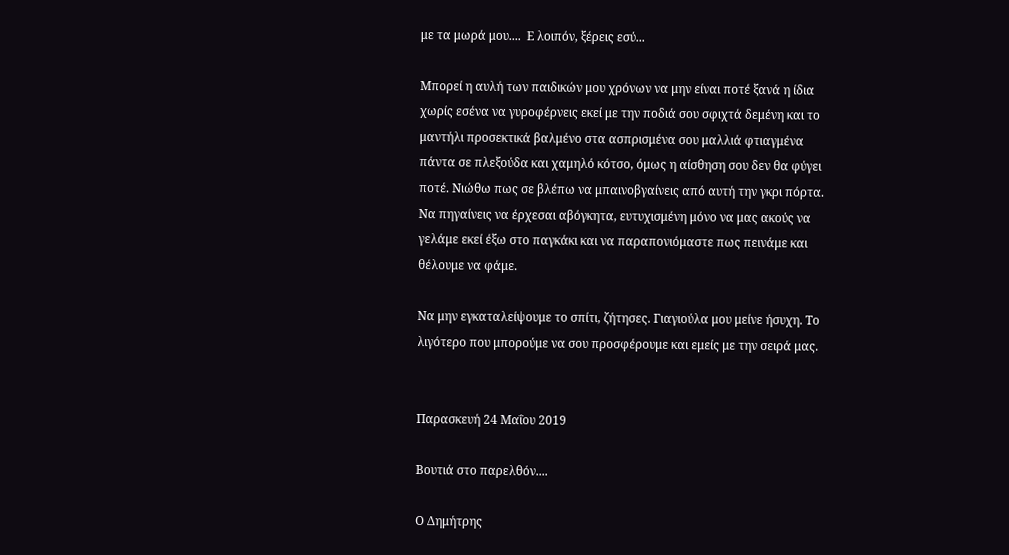με τα μωρά μου....  Ε λοιπόν, ξέρεις εσύ...

Μπορεί η αυλή των παιδικών μου χρόνων να μην είναι ποτέ ξανά η ίδια χωρίς εσένα να γυροφέρνεις εκεί με την ποδιά σου σφιχτά δεμένη και το μαντήλι προσεκτικά βαλμένο στα ασπρισμένα σου μαλλιά φτιαγμένα πάντα σε πλεξούδα και χαμηλό κότσο, όμως η αίσθηση σου δεν θα φύγει ποτέ. Νιώθω πως σε βλέπω να μπαινοβγαίνεις από αυτή την γκρι πόρτα. Να πηγαίνεις να έρχεσαι αβόγκητα, ευτυχισμένη μόνο να μας ακούς να γελάμε εκεί έξω στο παγκάκι και να παραπονιόμαστε πως πεινάμε και θέλουμε να φάμε.

Να μην εγκαταλείψουμε το σπίτι, ζήτησες. Γιαγιούλα μου μείνε ήσυχη. Το λιγότερο που μπορούμε να σου προσφέρουμε και εμείς με την σειρά μας.


Παρασκευή 24 Μαΐου 2019

Βουτιά στο παρελθόν....

Ο Δημήτρης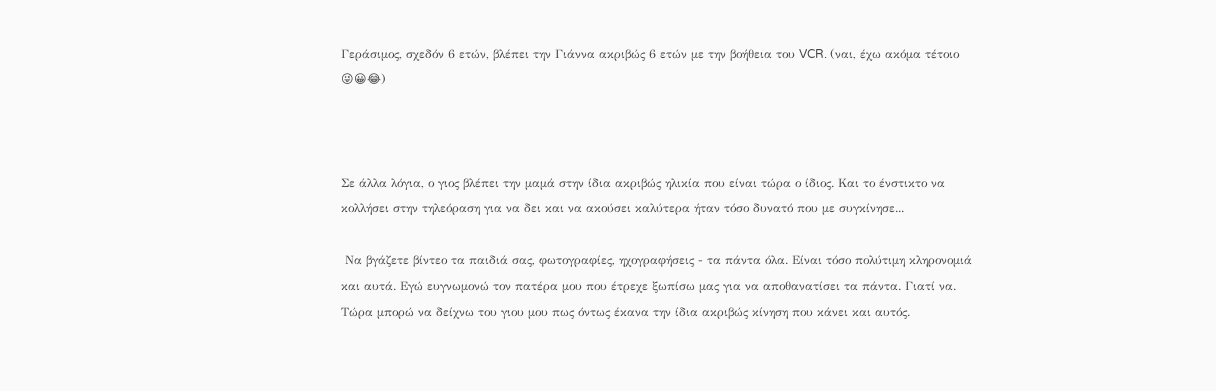Γεράσιμος, σχεδόν 6 ετών, βλέπει την Γιάννα ακριβώς 6 ετών με την βοήθεια του VCR. (ναι, έχω ακόμα τέτοιο 😜😀😂)



Σε άλλα λόγια, ο γιος βλέπει την μαμά στην ίδια ακριβώς ηλικία που είναι τώρα ο ίδιος. Και το ένστικτο να κολλήσει στην τηλεόραση για να δει και να ακούσει καλύτερα ήταν τόσο δυνατό που με συγκίνησε...

 Να βγάζετε βίντεο τα παιδιά σας, φωτογραφίες, ηχογραφήσεις - τα πάντα όλα. Είναι τόσο πολύτιμη κληρονομιά και αυτά. Εγώ ευγνωμονώ τον πατέρα μου που έτρεχε ξωπίσω μας για να αποθανατίσει τα πάντα. Γιατί να. Τώρα μπορώ να δείχνω του γιου μου πως όντως έκανα την ίδια ακριβώς κίνηση που κάνει και αυτός.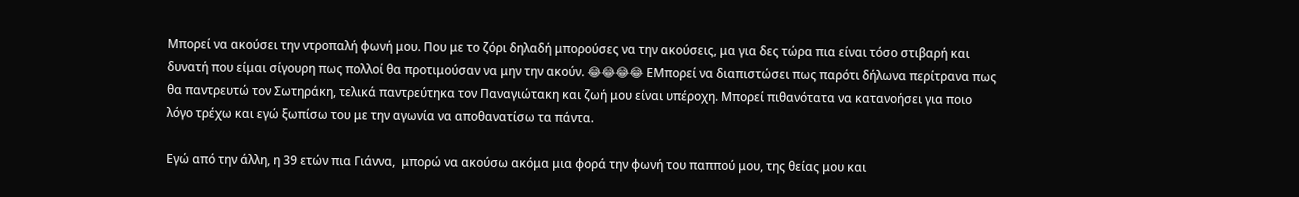Μπορεί να ακούσει την ντροπαλή φωνή μου. Που με το ζόρι δηλαδή μπορούσες να την ακούσεις, μα για δες τώρα πια είναι τόσο στιβαρή και δυνατή που είμαι σίγουρη πως πολλοί θα προτιμούσαν να μην την ακούν. 😂😂😂😂 ΕΜπορεί να διαπιστώσει πως παρότι δήλωνα περίτρανα πως θα παντρευτώ τον Σωτηράκη, τελικά παντρεύτηκα τον Παναγιώτακη και ζωή μου είναι υπέροχη. Μπορεί πιθανότατα να κατανοήσει για ποιο λόγο τρέχω και εγώ ξωπίσω του με την αγωνία να αποθανατίσω τα πάντα.

Εγώ από την άλλη, η 39 ετών πια Γιάννα,  μπορώ να ακούσω ακόμα μια φορά την φωνή του παππού μου, της θείας μου και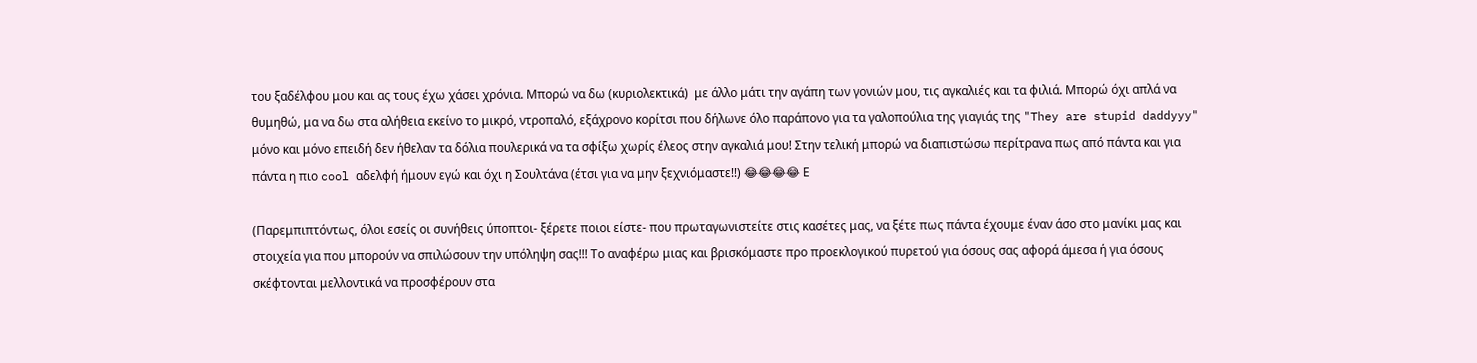του ξαδέλφου μου και ας τους έχω χάσει χρόνια. Μπορώ να δω (κυριολεκτικά)  με άλλο μάτι την αγάπη των γονιών μου, τις αγκαλιές και τα φιλιά. Μπορώ όχι απλά να θυμηθώ, μα να δω στα αλήθεια εκείνο το μικρό, ντροπαλό, εξάχρονο κορίτσι που δήλωνε όλο παράπονο για τα γαλοπούλια της γιαγιάς της "They are stupid daddyyy" μόνο και μόνο επειδή δεν ήθελαν τα δόλια πουλερικά να τα σφίξω χωρίς έλεος στην αγκαλιά μου! Στην τελική μπορώ να διαπιστώσω περίτρανα πως από πάντα και για πάντα η πιο cool αδελφή ήμουν εγώ και όχι η Σουλτάνα (έτσι για να μην ξεχνιόμαστε!!) 😂😂😂😂 Ε

(Παρεμπιπτόντως, όλοι εσείς οι συνήθεις ύποπτοι- ξέρετε ποιοι είστε- που πρωταγωνιστείτε στις κασέτες μας, να ξέτε πως πάντα έχουμε έναν άσο στο μανίκι μας και στοιχεία για που μπορούν να σπιλώσουν την υπόληψη σας!!! Το αναφέρω μιας και βρισκόμαστε προ προεκλογικού πυρετού για όσους σας αφορά άμεσα ή για όσους σκέφτονται μελλοντικά να προσφέρουν στα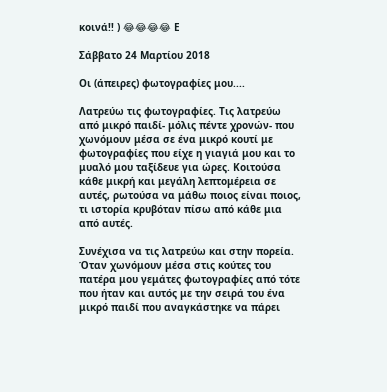κοινά!! ) 😂😂😂😂 Ε

Σάββατο 24 Μαρτίου 2018

Οι (άπειρες) φωτογραφίες μου....

Λατρεύω τις φωτογραφίες. Τις λατρεύω από μικρό παιδί- μόλις πέντε χρονών- που χωνόμουν μέσα σε ένα μικρό κουτί με φωτογραφίες που είχε η γιαγιά μου και το μυαλό μου ταξίδευε για ώρες. Κοιτούσα κάθε μικρή και μεγάλη λεπτομέρεια σε αυτές, ρωτούσα να μάθω ποιος είναι ποιος, τι ιστορία κρυβόταν πίσω από κάθε μια από αυτές.

Συνέχισα να τις λατρεύω και στην πορεία. Όταν χωνόμουν μέσα στις κούτες του πατέρα μου γεμάτες φωτογραφίες από τότε που ήταν και αυτός με την σειρά του ένα μικρό παιδί που αναγκάστηκε να πάρει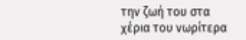την ζωή του στα χέρια του νωρίτερα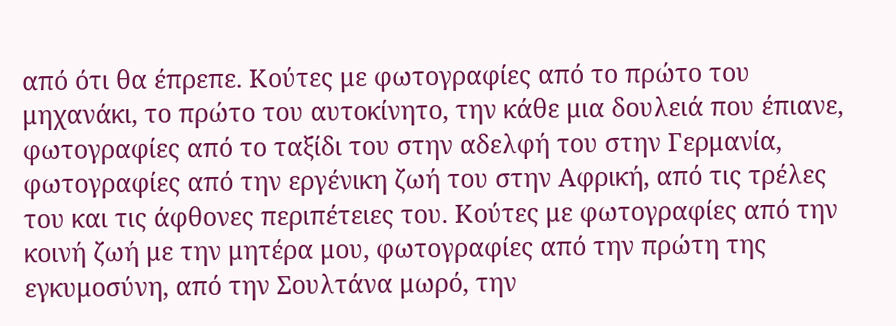από ότι θα έπρεπε. Κούτες με φωτογραφίες από το πρώτο του μηχανάκι, το πρώτο του αυτοκίνητο, την κάθε μια δουλειά που έπιανε, φωτογραφίες από το ταξίδι του στην αδελφή του στην Γερμανία, φωτογραφίες από την εργένικη ζωή του στην Αφρική, από τις τρέλες του και τις άφθονες περιπέτειες του. Κούτες με φωτογραφίες από την κοινή ζωή με την μητέρα μου, φωτογραφίες από την πρώτη της εγκυμοσύνη, από την Σουλτάνα μωρό, την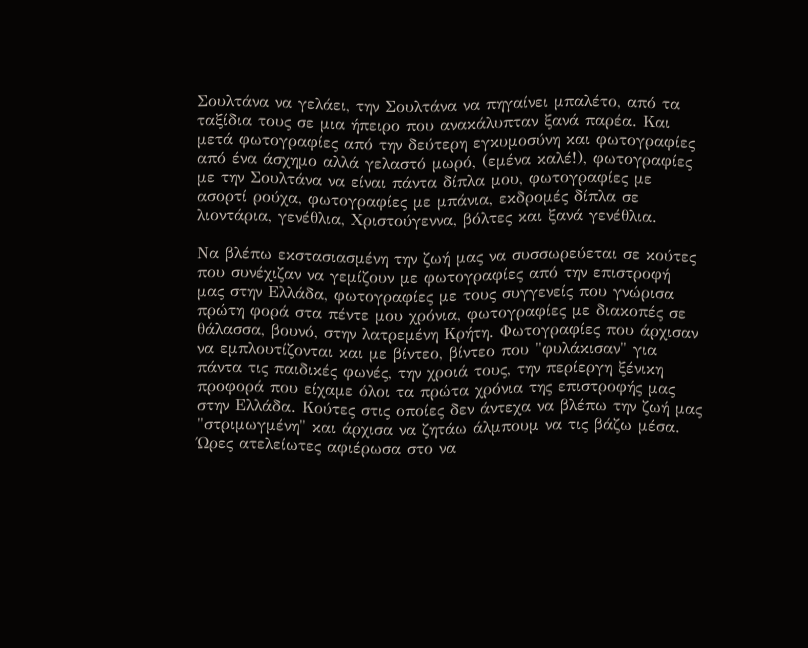Σουλτάνα να γελάει, την Σουλτάνα να πηγαίνει μπαλέτο, από τα ταξίδια τους σε μια ήπειρο που ανακάλυπταν ξανά παρέα. Και μετά φωτογραφίες από την δεύτερη εγκυμοσύνη και φωτογραφίες από ένα άσχημο αλλά γελαστό μωρό, (εμένα καλέ!), φωτογραφίες με την Σουλτάνα να είναι πάντα δίπλα μου, φωτογραφίες με ασορτί ρούχα, φωτογραφίες με μπάνια, εκδρομές δίπλα σε λιοντάρια, γενέθλια, Χριστούγεννα, βόλτες και ξανά γενέθλια.

Να βλέπω εκστασιασμένη την ζωή μας να συσσωρεύεται σε κούτες που συνέχιζαν να γεμίζουν με φωτογραφίες από την επιστροφή μας στην Ελλάδα, φωτογραφίες με τους συγγενείς που γνώρισα πρώτη φορά στα πέντε μου χρόνια, φωτογραφίες με διακοπές σε θάλασσα, βουνό, στην λατρεμένη Κρήτη. Φωτογραφίες που άρχισαν να εμπλουτίζονται και με βίντεο, βίντεο που "φυλάκισαν" για πάντα τις παιδικές φωνές, την χροιά τους, την περίεργη ξένικη προφορά που είχαμε όλοι τα πρώτα χρόνια της επιστροφής μας στην Ελλάδα. Κούτες στις οποίες δεν άντεχα να βλέπω την ζωή μας "στριμωγμένη" και άρχισα να ζητάω άλμπουμ να τις βάζω μέσα. Ώρες ατελείωτες αφιέρωσα στο να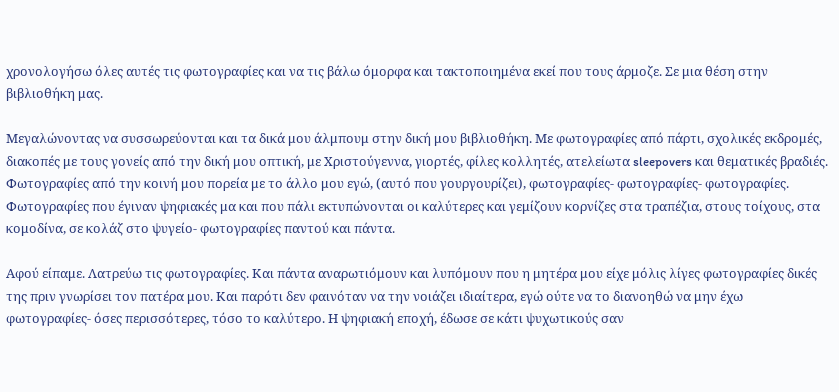χρονολογήσω όλες αυτές τις φωτογραφίες και να τις βάλω όμορφα και τακτοποιημένα εκεί που τους άρμοζε. Σε μια θέση στην βιβλιοθήκη μας.

Μεγαλώνοντας να συσσωρεύονται και τα δικά μου άλμπουμ στην δική μου βιβλιοθήκη. Με φωτογραφίες από πάρτι, σχολικές εκδρομές, διακοπές με τους γονείς από την δική μου οπτική, με Χριστούγεννα, γιορτές, φίλες κολλητές, ατελείωτα sleepovers και θεματικές βραδιές. Φωτογραφίες από την κοινή μου πορεία με το άλλο μου εγώ, (αυτό που γουργουρίζει), φωτογραφίες- φωτογραφίες- φωτογραφίες. Φωτογραφίες που έγιναν ψηφιακές μα και που πάλι εκτυπώνονται οι καλύτερες και γεμίζουν κορνίζες στα τραπέζια, στους τοίχους, στα κομοδίνα, σε κολάζ στο ψυγείο- φωτογραφίες παντού και πάντα.

Αφού είπαμε. Λατρεύω τις φωτογραφίες. Και πάντα αναρωτιόμουν και λυπόμουν που η μητέρα μου είχε μόλις λίγες φωτογραφίες δικές της πριν γνωρίσει τον πατέρα μου. Και παρότι δεν φαινόταν να την νοιάζει ιδιαίτερα, εγώ ούτε να το διανοηθώ να μην έχω φωτογραφίες- όσες περισσότερες, τόσο το καλύτερο. Η ψηφιακή εποχή, έδωσε σε κάτι ψυχωτικούς σαν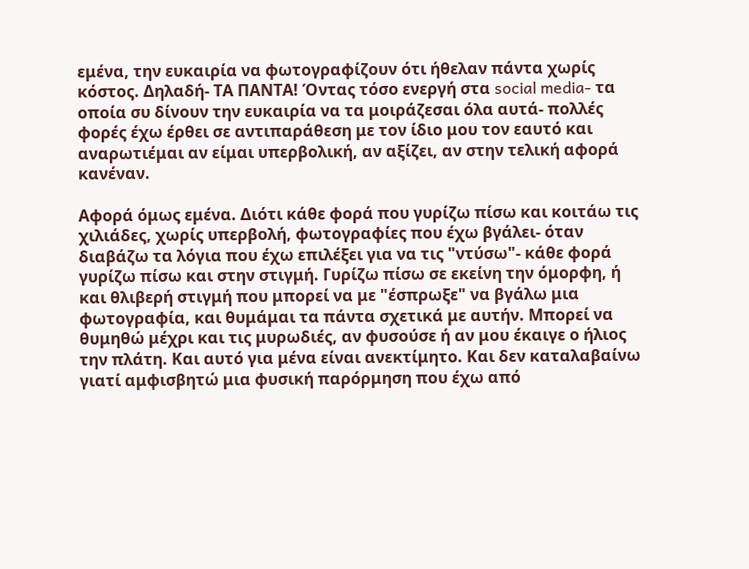εμένα, την ευκαιρία να φωτογραφίζουν ότι ήθελαν πάντα χωρίς κόστος. Δηλαδή- ΤΑ ΠΑΝΤΑ! Όντας τόσο ενεργή στα social media- τα οποία συ δίνουν την ευκαιρία να τα μοιράζεσαι όλα αυτά- πολλές φορές έχω έρθει σε αντιπαράθεση με τον ίδιο μου τον εαυτό και αναρωτιέμαι αν είμαι υπερβολική, αν αξίζει, αν στην τελική αφορά κανέναν.

Αφορά όμως εμένα. Διότι κάθε φορά που γυρίζω πίσω και κοιτάω τις χιλιάδες, χωρίς υπερβολή, φωτογραφίες που έχω βγάλει- όταν διαβάζω τα λόγια που έχω επιλέξει για να τις "ντύσω"- κάθε φορά γυρίζω πίσω και στην στιγμή. Γυρίζω πίσω σε εκείνη την όμορφη, ή και θλιβερή στιγμή που μπορεί να με "έσπρωξε" να βγάλω μια φωτογραφία, και θυμάμαι τα πάντα σχετικά με αυτήν. Μπορεί να θυμηθώ μέχρι και τις μυρωδιές, αν φυσούσε ή αν μου έκαιγε ο ήλιος την πλάτη. Και αυτό για μένα είναι ανεκτίμητο. Και δεν καταλαβαίνω γιατί αμφισβητώ μια φυσική παρόρμηση που έχω από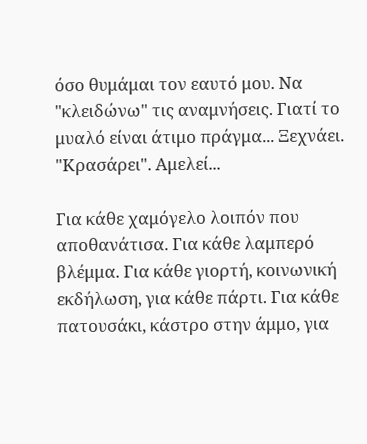όσο θυμάμαι τον εαυτό μου. Να "κλειδώνω" τις αναμνήσεις. Γιατί το μυαλό είναι άτιμο πράγμα... Ξεχνάει. "Κρασάρει". Αμελεί...

Για κάθε χαμόγελο λοιπόν που αποθανάτισα. Για κάθε λαμπερό βλέμμα. Για κάθε γιορτή, κοινωνική εκδήλωση, για κάθε πάρτι. Για κάθε πατουσάκι, κάστρο στην άμμο, για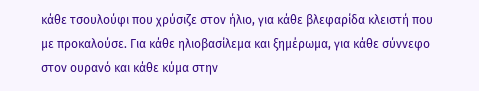κάθε τσουλούφι που χρύσιζε στον ήλιο, για κάθε βλεφαρίδα κλειστή που με προκαλούσε. Για κάθε ηλιοβασίλεμα και ξημέρωμα, για κάθε σύννεφο στον ουρανό και κάθε κύμα στην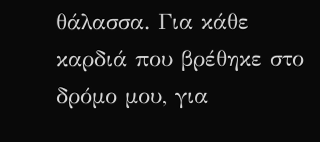θάλασσα. Για κάθε καρδιά που βρέθηκε στο δρόμο μου, για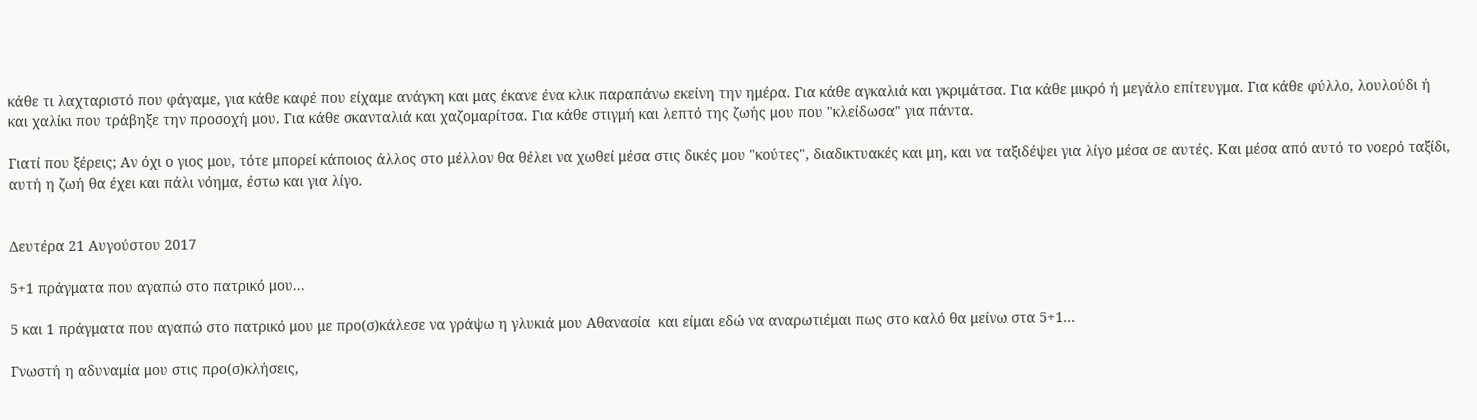κάθε τι λαχταριστό που φάγαμε, για κάθε καφέ που είχαμε ανάγκη και μας έκανε ένα κλικ παραπάνω εκείνη την ημέρα. Για κάθε αγκαλιά και γκριμάτσα. Για κάθε μικρό ή μεγάλο επίτευγμα. Για κάθε φύλλο, λουλούδι ή και χαλίκι που τράβηξε την προσοχή μου. Για κάθε σκανταλιά και χαζομαρίτσα. Για κάθε στιγμή και λεπτό της ζωής μου που "κλείδωσα" για πάντα.

Γιατί που ξέρεις; Αν όχι ο γιος μου, τότε μπορεί κάποιος άλλος στο μέλλον θα θέλει να χωθεί μέσα στις δικές μου "κούτες", διαδικτυακές και μη, και να ταξιδέψει για λίγο μέσα σε αυτές. Και μέσα από αυτό το νοερό ταξίδι, αυτή η ζωή θα έχει και πάλι νόημα, έστω και για λίγο.


Δευτέρα 21 Αυγούστου 2017

5+1 πράγματα που αγαπώ στο πατρικό μου...

5 και 1 πράγματα που αγαπώ στο πατρικό μου με προ(σ)κάλεσε να γράψω η γλυκιά μου Αθανασία  και είμαι εδώ να αναρωτιέμαι πως στο καλό θα μείνω στα 5+1...

Γνωστή η αδυναμία μου στις προ(σ)κλήσεις,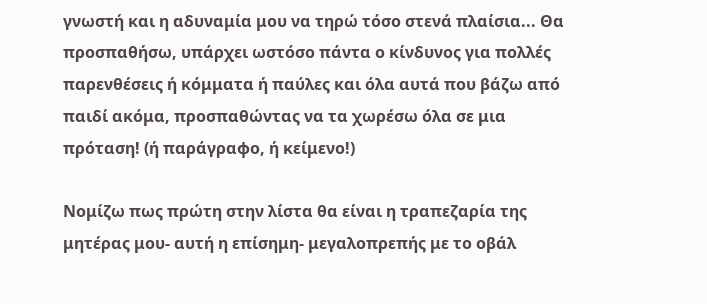γνωστή και η αδυναμία μου να τηρώ τόσο στενά πλαίσια... Θα προσπαθήσω, υπάρχει ωστόσο πάντα ο κίνδυνος για πολλές παρενθέσεις ή κόμματα ή παύλες και όλα αυτά που βάζω από παιδί ακόμα, προσπαθώντας να τα χωρέσω όλα σε μια πρόταση! (ή παράγραφο, ή κείμενο!)

Νομίζω πως πρώτη στην λίστα θα είναι η τραπεζαρία της μητέρας μου- αυτή η επίσημη- μεγαλοπρεπής με το οβάλ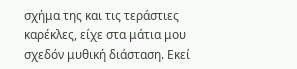σχήμα της και τις τεράστιες καρέκλες, είχε στα μάτια μου σχεδόν μυθική διάσταση. Εκεί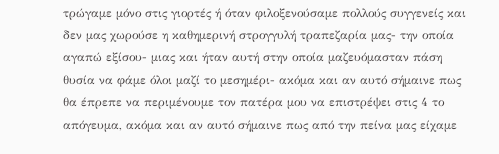τρώγαμε μόνο στις γιορτές ή όταν φιλοξενούσαμε πολλούς συγγενείς και δεν μας χωρούσε η καθημερινή στρογγυλή τραπεζαρία μας- την οποία αγαπώ εξίσου- μιας και ήταν αυτή στην οποία μαζευόμασταν πάση θυσία να φάμε όλοι μαζί το μεσημέρι- ακόμα και αν αυτό σήμαινε πως θα έπρεπε να περιμένουμε τον πατέρα μου να επιστρέψει στις 4 το απόγευμα, ακόμα και αν αυτό σήμαινε πως από την πείνα μας είχαμε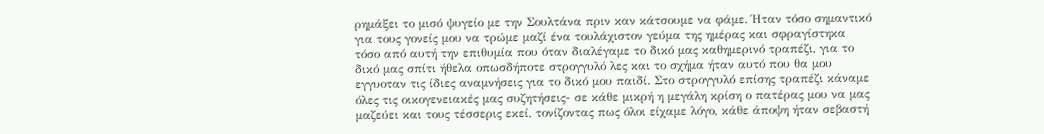ρημάξει το μισό ψυγείο με την Σουλτάνα πριν καν κάτσουμε να φάμε. Ήταν τόσο σημαντικό για τους γονείς μου να τρώμε μαζί ένα τουλάχιστον γεύμα της ημέρας και σφραγίστηκα τόσο από αυτή την επιθυμία που όταν διαλέγαμε το δικό μας καθημερινό τραπέζι, για το δικό μας σπίτι ήθελα οπωσδήποτε στρογγυλό λες και το σχήμα ήταν αυτό που θα μου εγγυοταν τις ίδιες αναμνήσεις για το δικό μου παιδί. Στο στρογγυλό επίσης τραπέζι κάναμε όλες τις οικογενειακές μας συζητήσεις- σε κάθε μικρή η μεγάλη κρίση ο πατέρας μου να μας μαζεύει και τους τέσσερις εκεί, τονίζοντας πως όλοι είχαμε λόγο, κάθε άποψη ήταν σεβαστή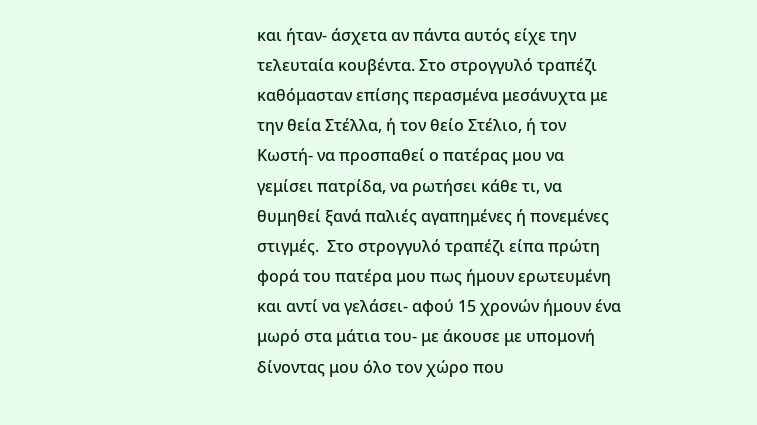και ήταν- άσχετα αν πάντα αυτός είχε την τελευταία κουβέντα. Στο στρογγυλό τραπέζι καθόμασταν επίσης περασμένα μεσάνυχτα με την θεία Στέλλα, ή τον θείο Στέλιο, ή τον Κωστή- να προσπαθεί ο πατέρας μου να γεμίσει πατρίδα, να ρωτήσει κάθε τι, να θυμηθεί ξανά παλιές αγαπημένες ή πονεμένες στιγμές.  Στο στρογγυλό τραπέζι είπα πρώτη φορά του πατέρα μου πως ήμουν ερωτευμένη και αντί να γελάσει- αφού 15 χρονών ήμουν ένα μωρό στα μάτια του- με άκουσε με υπομονή δίνοντας μου όλο τον χώρο που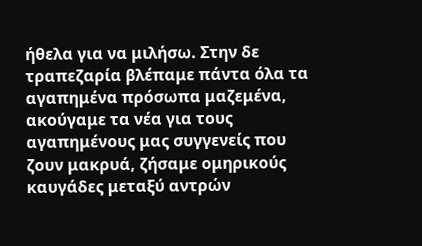ήθελα για να μιλήσω. Στην δε τραπεζαρία βλέπαμε πάντα όλα τα αγαπημένα πρόσωπα μαζεμένα, ακούγαμε τα νέα για τους αγαπημένους μας συγγενείς που ζουν μακρυά, ζήσαμε ομηρικούς καυγάδες μεταξύ αντρών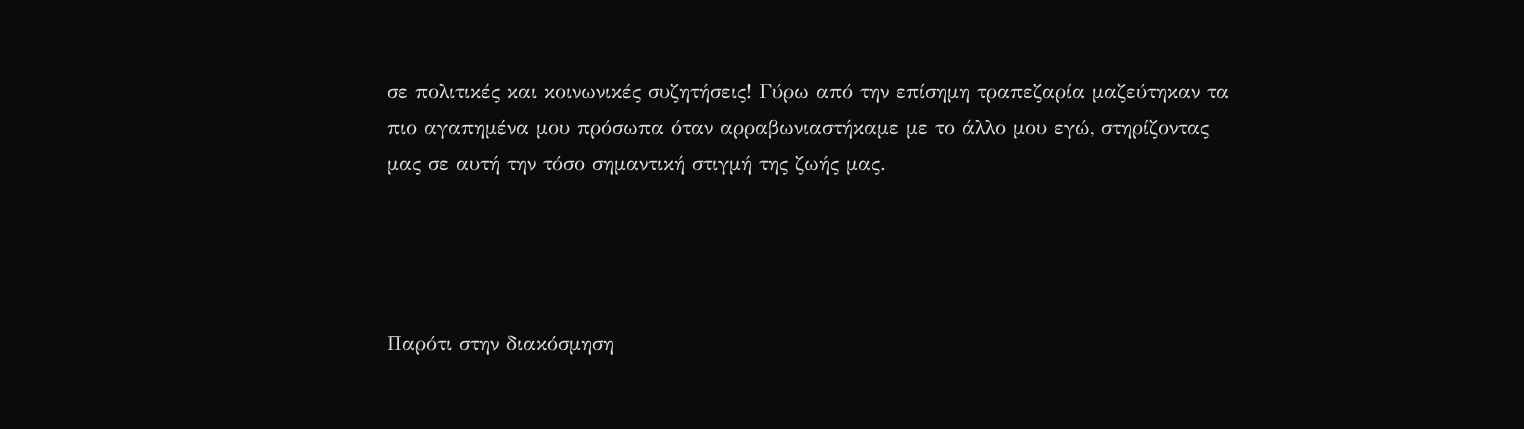σε πολιτικές και κοινωνικές συζητήσεις! Γύρω από την επίσημη τραπεζαρία μαζεύτηκαν τα πιο αγαπημένα μου πρόσωπα όταν αρραβωνιαστήκαμε με το άλλο μου εγώ, στηρίζοντας μας σε αυτή την τόσο σημαντική στιγμή της ζωής μας.




Παρότι στην διακόσμηση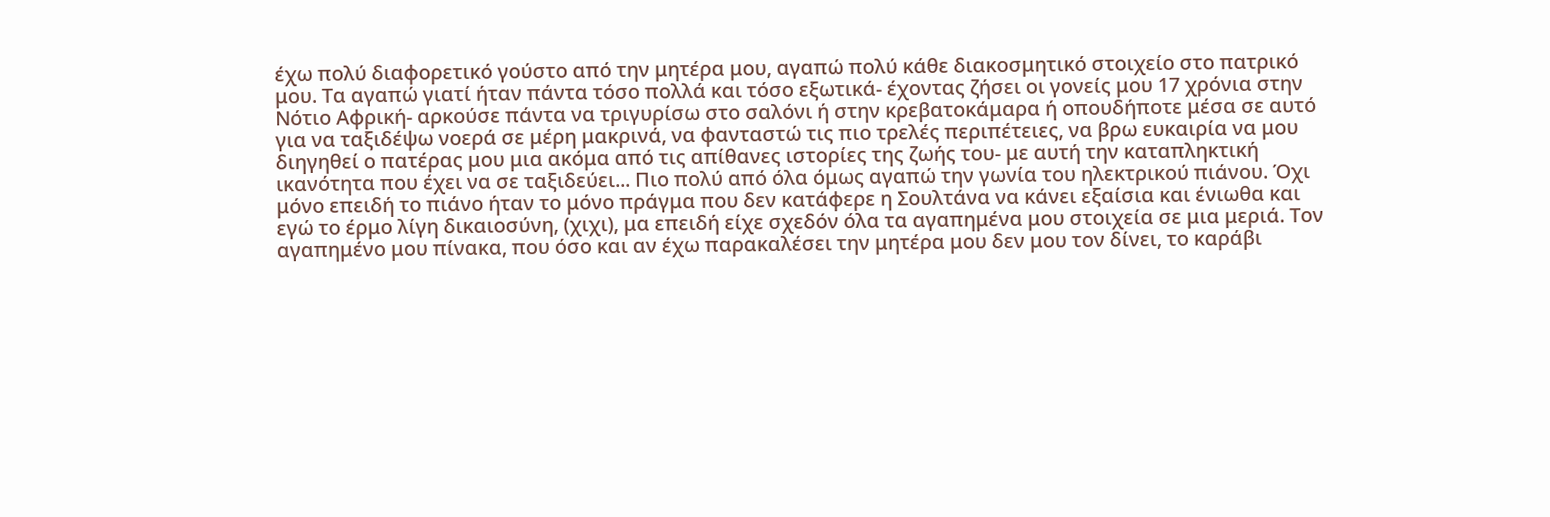έχω πολύ διαφορετικό γούστο από την μητέρα μου, αγαπώ πολύ κάθε διακοσμητικό στοιχείο στο πατρικό μου. Τα αγαπώ γιατί ήταν πάντα τόσο πολλά και τόσο εξωτικά- έχοντας ζήσει οι γονείς μου 17 χρόνια στην Νότιο Αφρική- αρκούσε πάντα να τριγυρίσω στο σαλόνι ή στην κρεβατοκάμαρα ή οπουδήποτε μέσα σε αυτό για να ταξιδέψω νοερά σε μέρη μακρινά, να φανταστώ τις πιο τρελές περιπέτειες, να βρω ευκαιρία να μου διηγηθεί ο πατέρας μου μια ακόμα από τις απίθανες ιστορίες της ζωής του- με αυτή την καταπληκτική ικανότητα που έχει να σε ταξιδεύει... Πιο πολύ από όλα όμως αγαπώ την γωνία του ηλεκτρικού πιάνου. Όχι μόνο επειδή το πιάνο ήταν το μόνο πράγμα που δεν κατάφερε η Σουλτάνα να κάνει εξαίσια και ένιωθα και εγώ το έρμο λίγη δικαιοσύνη, (χιχι), μα επειδή είχε σχεδόν όλα τα αγαπημένα μου στοιχεία σε μια μεριά. Τον αγαπημένο μου πίνακα, που όσο και αν έχω παρακαλέσει την μητέρα μου δεν μου τον δίνει, το καράβι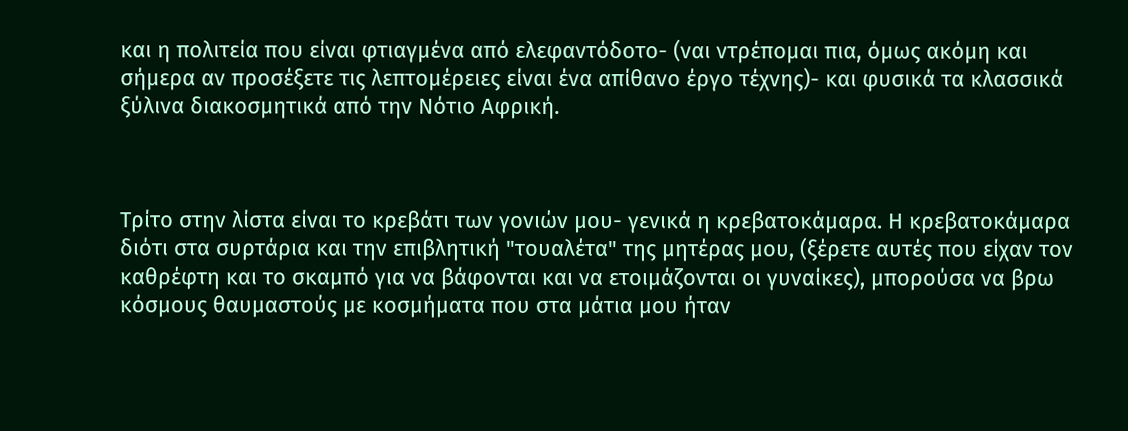και η πολιτεία που είναι φτιαγμένα από ελεφαντόδοτο- (ναι ντρέπομαι πια, όμως ακόμη και σήμερα αν προσέξετε τις λεπτομέρειες είναι ένα απίθανο έργο τέχνης)- και φυσικά τα κλασσικά ξύλινα διακοσμητικά από την Νότιο Αφρική.



Τρίτο στην λίστα είναι το κρεβάτι των γονιών μου- γενικά η κρεβατοκάμαρα. Η κρεβατοκάμαρα διότι στα συρτάρια και την επιβλητική "τουαλέτα" της μητέρας μου, (ξέρετε αυτές που είχαν τον καθρέφτη και το σκαμπό για να βάφονται και να ετοιμάζονται οι γυναίκες), μπορούσα να βρω κόσμους θαυμαστούς με κοσμήματα που στα μάτια μου ήταν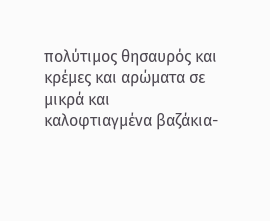πολύτιμος θησαυρός και κρέμες και αρώματα σε μικρά και καλοφτιαγμένα βαζάκια-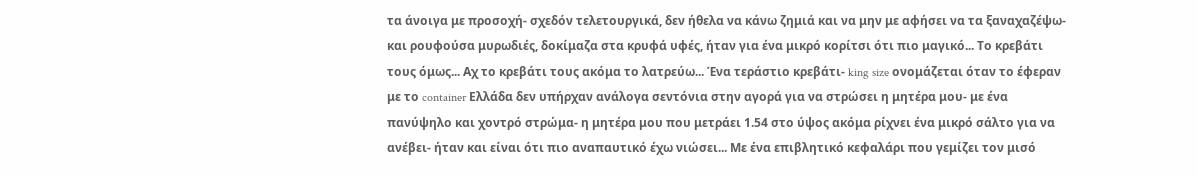τα άνοιγα με προσοχή- σχεδόν τελετουργικά, δεν ήθελα να κάνω ζημιά και να μην με αφήσει να τα ξαναχαζέψω- και ρουφούσα μυρωδιές, δοκίμαζα στα κρυφά υφές, ήταν για ένα μικρό κορίτσι ότι πιο μαγικό... Το κρεβάτι τους όμως... Αχ το κρεβάτι τους ακόμα το λατρεύω... Ένα τεράστιο κρεβάτι- king size ονομάζεται όταν το έφεραν με το container Ελλάδα δεν υπήρχαν ανάλογα σεντόνια στην αγορά για να στρώσει η μητέρα μου- με ένα πανύψηλο και χοντρό στρώμα- η μητέρα μου που μετράει 1.54 στο ύψος ακόμα ρίχνει ένα μικρό σάλτο για να ανέβει- ήταν και είναι ότι πιο αναπαυτικό έχω νιώσει... Με ένα επιβλητικό κεφαλάρι που γεμίζει τον μισό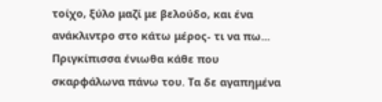τοίχο, ξύλο μαζί με βελούδο, και ένα ανάκλιντρο στο κάτω μέρος- τι να πω... Πριγκίπισσα ένιωθα κάθε που σκαρφάλωνα πάνω του. Τα δε αγαπημένα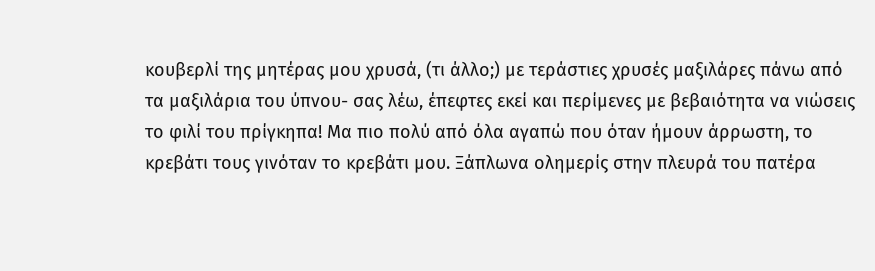κουβερλί της μητέρας μου χρυσά, (τι άλλο;) με τεράστιες χρυσές μαξιλάρες πάνω από τα μαξιλάρια του ύπνου- σας λέω, έπεφτες εκεί και περίμενες με βεβαιότητα να νιώσεις το φιλί του πρίγκηπα! Μα πιο πολύ από όλα αγαπώ που όταν ήμουν άρρωστη, το κρεβάτι τους γινόταν το κρεβάτι μου. Ξάπλωνα ολημερίς στην πλευρά του πατέρα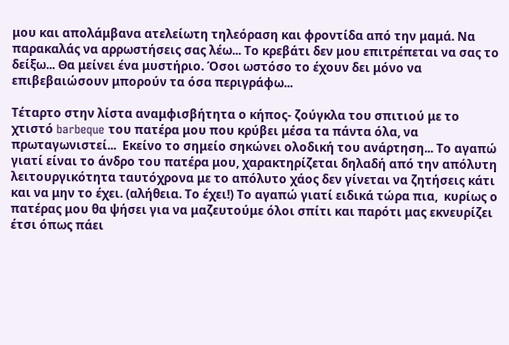μου και απολάμβανα ατελείωτη τηλεόραση και φροντίδα από την μαμά. Να παρακαλάς να αρρωστήσεις σας λέω... Το κρεβάτι δεν μου επιτρέπεται να σας το δείξω... Θα μείνει ένα μυστήριο. Όσοι ωστόσο το έχουν δει μόνο να επιβεβαιώσουν μπορούν τα όσα περιγράφω...

Τέταρτο στην λίστα αναμφισβήτητα ο κήπος- ζούγκλα του σπιτιού με το χτιστό barbeque του πατέρα μου που κρύβει μέσα τα πάντα όλα, να πρωταγωνιστεί...  Εκείνο το σημείο σηκώνει ολοδική του ανάρτηση... Το αγαπώ γιατί είναι το άνδρο του πατέρα μου, χαρακτηρίζεται δηλαδή από την απόλυτη λειτουργικότητα ταυτόχρονα με το απόλυτο χάος δεν γίνεται να ζητήσεις κάτι και να μην το έχει. (αλήθεια. Το έχει!) Το αγαπώ γιατί ειδικά τώρα πια,  κυρίως ο πατέρας μου θα ψήσει για να μαζευτούμε όλοι σπίτι και παρότι μας εκνευρίζει έτσι όπως πάει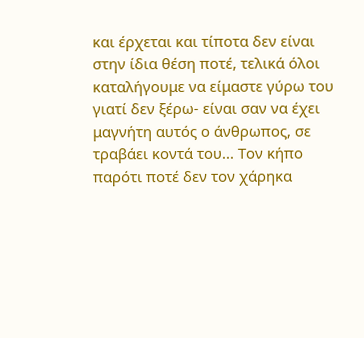και έρχεται και τίποτα δεν είναι στην ίδια θέση ποτέ, τελικά όλοι καταλήγουμε να είμαστε γύρω του γιατί δεν ξέρω- είναι σαν να έχει μαγνήτη αυτός ο άνθρωπος, σε τραβάει κοντά του... Τον κήπο παρότι ποτέ δεν τον χάρηκα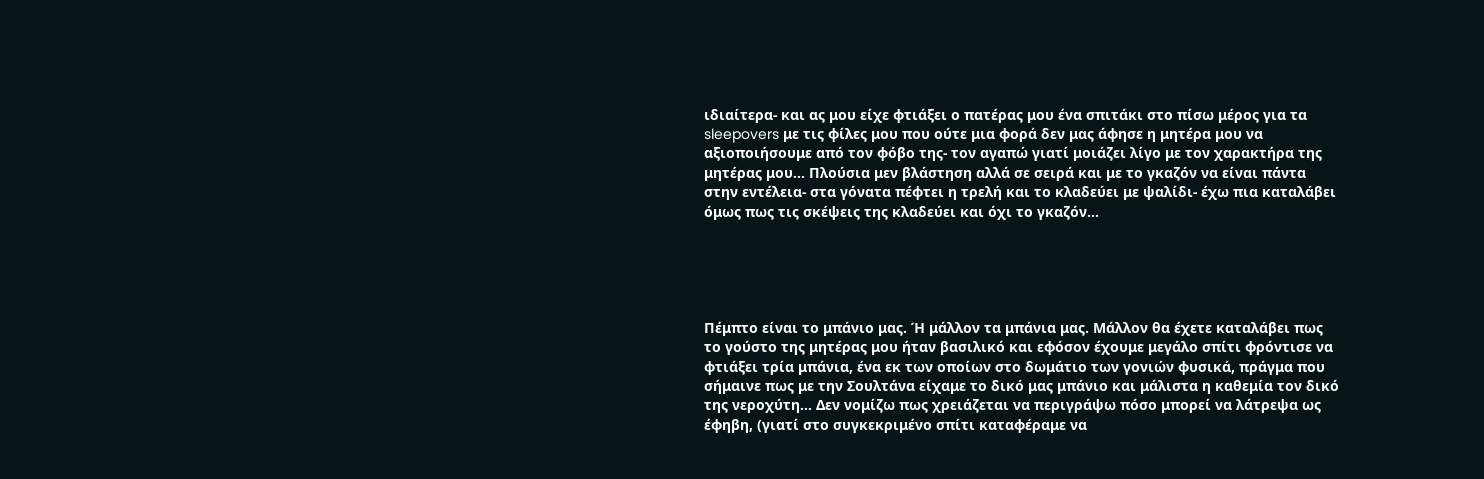ιδιαίτερα- και ας μου είχε φτιάξει ο πατέρας μου ένα σπιτάκι στο πίσω μέρος για τα sleepovers με τις φίλες μου που ούτε μια φορά δεν μας άφησε η μητέρα μου να αξιοποιήσουμε από τον φόβο της- τον αγαπώ γιατί μοιάζει λίγο με τον χαρακτήρα της μητέρας μου... Πλούσια μεν βλάστηση αλλά σε σειρά και με το γκαζόν να είναι πάντα στην εντέλεια- στα γόνατα πέφτει η τρελή και το κλαδεύει με ψαλίδι- έχω πια καταλάβει όμως πως τις σκέψεις της κλαδεύει και όχι το γκαζόν...





Πέμπτο είναι το μπάνιο μας. Ή μάλλον τα μπάνια μας. Μάλλον θα έχετε καταλάβει πως το γούστο της μητέρας μου ήταν βασιλικό και εφόσον έχουμε μεγάλο σπίτι φρόντισε να φτιάξει τρία μπάνια, ένα εκ των οποίων στο δωμάτιο των γονιών φυσικά, πράγμα που σήμαινε πως με την Σουλτάνα είχαμε το δικό μας μπάνιο και μάλιστα η καθεμία τον δικό της νεροχύτη... Δεν νομίζω πως χρειάζεται να περιγράψω πόσο μπορεί να λάτρεψα ως έφηβη, (γιατί στο συγκεκριμένο σπίτι καταφέραμε να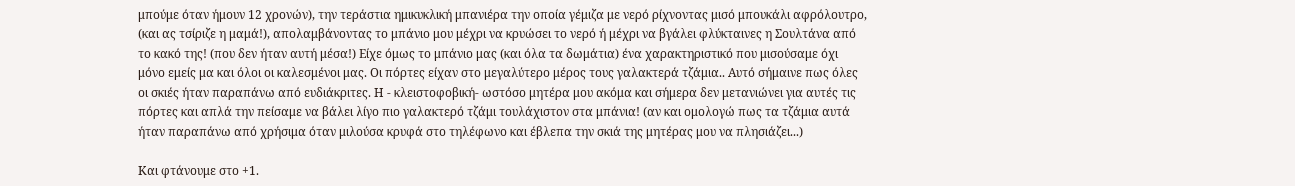μπούμε όταν ήμουν 12 χρονών), την τεράστια ημικυκλική μπανιέρα την οποία γέμιζα με νερό ρίχνοντας μισό μπουκάλι αφρόλουτρο, (και ας τσίριζε η μαμά!), απολαμβάνοντας το μπάνιο μου μέχρι να κρυώσει το νερό ή μέχρι να βγάλει φλύκταινες η Σουλτάνα από το κακό της! (που δεν ήταν αυτή μέσα!) Είχε όμως το μπάνιο μας (και όλα τα δωμάτια) ένα χαρακτηριστικό που μισούσαμε όχι μόνο εμείς μα και όλοι οι καλεσμένοι μας. Οι πόρτες είχαν στο μεγαλύτερο μέρος τους γαλακτερά τζάμια.. Αυτό σήμαινε πως όλες οι σκιές ήταν παραπάνω από ευδιάκριτες. Η - κλειστοφοβική- ωστόσο μητέρα μου ακόμα και σήμερα δεν μετανιώνει για αυτές τις πόρτες και απλά την πείσαμε να βάλει λίγο πιο γαλακτερό τζάμι τουλάχιστον στα μπάνια! (αν και ομολογώ πως τα τζάμια αυτά ήταν παραπάνω από χρήσιμα όταν μιλούσα κρυφά στο τηλέφωνο και έβλεπα την σκιά της μητέρας μου να πλησιάζει...)

Και φτάνουμε στο +1.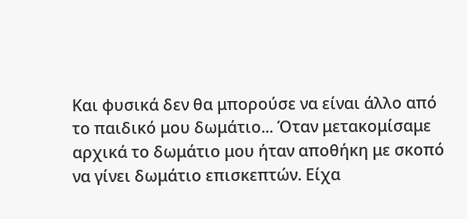Και φυσικά δεν θα μπορούσε να είναι άλλο από το παιδικό μου δωμάτιο... Όταν μετακομίσαμε αρχικά το δωμάτιο μου ήταν αποθήκη με σκοπό να γίνει δωμάτιο επισκεπτών. Είχα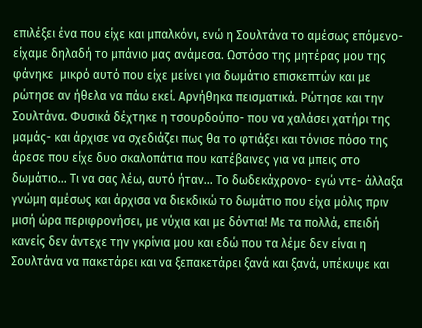επιλέξει ένα που είχε και μπαλκόνι, ενώ η Σουλτάνα το αμέσως επόμενο- είχαμε δηλαδή το μπάνιο μας ανάμεσα. Ωστόσο της μητέρας μου της φάνηκε  μικρό αυτό που είχε μείνει για δωμάτιο επισκεπτών και με ρώτησε αν ήθελα να πάω εκεί. Αρνήθηκα πεισματικά. Ρώτησε και την Σουλτάνα. Φυσικά δέχτηκε η τσουρδούπο- που να χαλάσει χατήρι της μαμάς- και άρχισε να σχεδιάζει πως θα το φτιάξει και τόνισε πόσο της άρεσε που είχε δυο σκαλοπάτια που κατέβαινες για να μπεις στο δωμάτιο... Τι να σας λέω, αυτό ήταν... Το δωδεκάχρονο- εγώ ντε- άλλαξα γνώμη αμέσως και άρχισα να διεκδικώ το δωμάτιο που είχα μόλις πριν μισή ώρα περιφρονήσει, με νύχια και με δόντια! Με τα πολλά, επειδή κανείς δεν άντεχε την γκρίνια μου και εδώ που τα λέμε δεν είναι η Σουλτάνα να πακετάρει και να ξεπακετάρει ξανά και ξανά, υπέκυψε και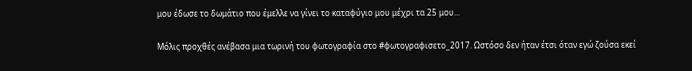μου έδωσε το δωμάτιο που έμελλε να γίνει το καταφύγιο μου μέχρι τα 25 μου...

Μόλις προχθές ανέβασα μια τωρινή του φωτογραφία στο #φωτογραφισετο_2017. Ωστόσο δεν ήταν έτσι όταν εγώ ζούσα εκεί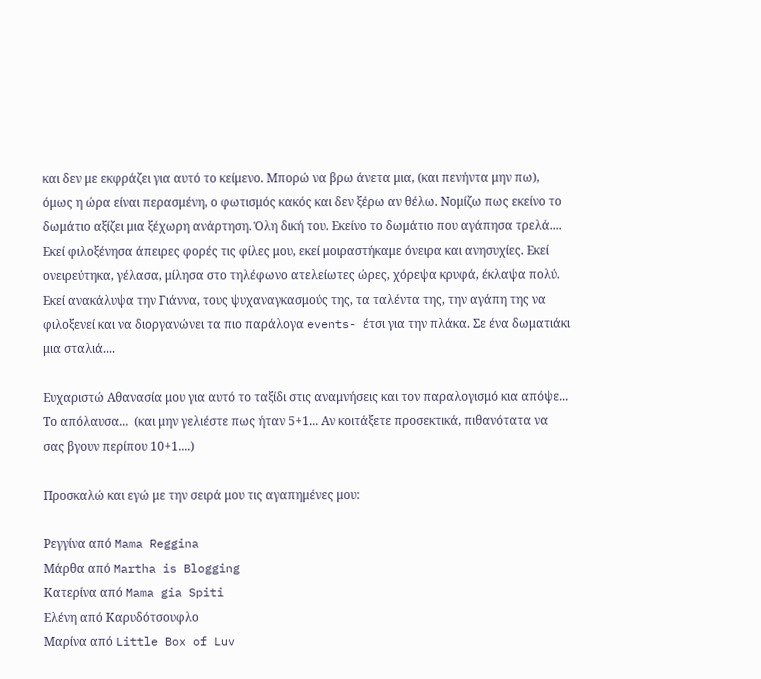και δεν με εκφράζει για αυτό το κείμενο. Μπορώ να βρω άνετα μια, (και πενήντα μην πω), όμως η ώρα είναι περασμένη, ο φωτισμός κακός και δεν ξέρω αν θέλω. Νομίζω πως εκείνο το δωμάτιο αξίζει μια ξέχωρη ανάρτηση. Όλη δική του. Εκείνο το δωμάτιο που αγάπησα τρελά.... Εκεί φιλοξένησα άπειρες φορές τις φίλες μου, εκεί μοιραστήκαμε όνειρα και ανησυχίες. Εκεί ονειρεύτηκα, γέλασα, μίλησα στο τηλέφωνο ατελείωτες ώρες, χόρεψα κρυφά, έκλαψα πολύ. Εκεί ανακάλυψα την Γιάννα, τους ψυχαναγκασμούς της, τα ταλέντα της, την αγάπη της να φιλοξενεί και να διοργανώνει τα πιο παράλογα events- έτσι για την πλάκα. Σε ένα δωματιάκι μια σταλιά....

Ευχαριστώ Αθανασία μου για αυτό το ταξίδι στις αναμνήσεις και τον παραλογισμό κια απόψε... Το απόλαυσα...  (και μην γελιέστε πως ήταν 5+1... Αν κοιτάξετε προσεκτικά, πιθανότατα να σας βγουν περίπου 10+1....)

Προσκαλώ και εγώ με την σειρά μου τις αγαπημένες μου:

Ρεγγίνα από Mama Reggina
Μάρθα από Martha is Blogging
Κατερίνα από Mama gia Spiti
Ελένη από Καρυδότσουφλο
Μαρίνα από Little Box of Luv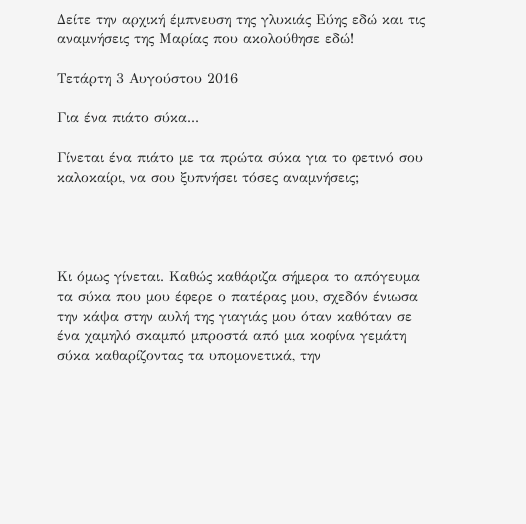Δείτε την αρχική έμπνευση της γλυκιάς Εύης εδώ και τις αναμνήσεις της Μαρίας που ακολούθησε εδώ!

Τετάρτη 3 Αυγούστου 2016

Για ένα πιάτο σύκα...

Γίνεται ένα πιάτο με τα πρώτα σύκα για το φετινό σου καλοκαίρι, να σου ξυπνήσει τόσες αναμνήσεις;




Κι όμως γίνεται. Καθώς καθάριζα σήμερα το απόγευμα τα σύκα που μου έφερε ο πατέρας μου, σχεδόν ένιωσα την κάψα στην αυλή της γιαγιάς μου όταν καθόταν σε ένα χαμηλό σκαμπό μπροστά από μια κοφίνα γεμάτη σύκα καθαρίζοντας τα υπομονετικά, την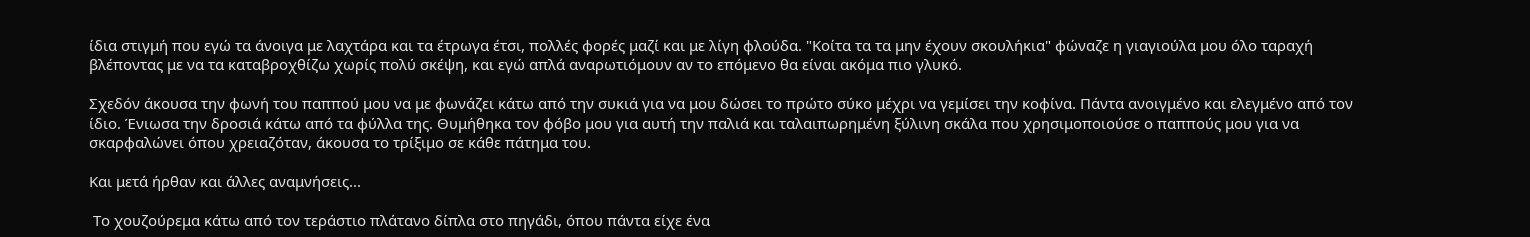ίδια στιγμή που εγώ τα άνοιγα με λαχτάρα και τα έτρωγα έτσι, πολλές φορές μαζί και με λίγη φλούδα. "Κοίτα τα τα μην έχουν σκουλήκια" φώναζε η γιαγιούλα μου όλο ταραχή βλέποντας με να τα καταβροχθίζω χωρίς πολύ σκέψη, και εγώ απλά αναρωτιόμουν αν το επόμενο θα είναι ακόμα πιο γλυκό.

Σχεδόν άκουσα την φωνή του παππού μου να με φωνάζει κάτω από την συκιά για να μου δώσει το πρώτο σύκο μέχρι να γεμίσει την κοφίνα. Πάντα ανοιγμένο και ελεγμένο από τον ίδιο. Ένιωσα την δροσιά κάτω από τα φύλλα της. Θυμήθηκα τον φόβο μου για αυτή την παλιά και ταλαιπωρημένη ξύλινη σκάλα που χρησιμοποιούσε ο παππούς μου για να σκαρφαλώνει όπου χρειαζόταν, άκουσα το τρίξιμο σε κάθε πάτημα του.

Και μετά ήρθαν και άλλες αναμνήσεις...

 Το χουζούρεμα κάτω από τον τεράστιο πλάτανο δίπλα στο πηγάδι, όπου πάντα είχε ένα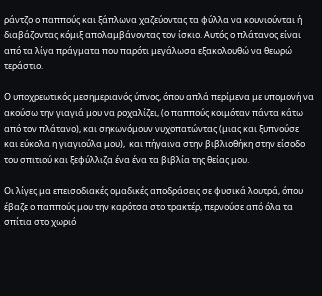ράντζο ο παππούς και ξάπλωνα χαζεύοντας τα φύλλα να κουνιούνται ή διαβάζοντας κόμιξ απολαμβάνοντας τον ίσκιο. Αυτός ο πλάτανος είναι από τα λίγα πράγματα που παρότι μεγάλωσα εξακολουθώ να θεωρώ τεράστιο.

Ο υποχρεωτικός μεσημεριανός ύπνος, όπου απλά περίμενα με υπομονή να ακούσω την γιαγιά μου να ροχαλίζει, (ο παππούς κοιμόταν πάντα κάτω από τον πλάτανο), και σηκωνόμουν νυχοπατώντας (μιας και ξυπνούσε και εύκολα η γιαγιούλα μου),  και πήγαινα στην βιβλιοθήκη στην είσοδο του σπιτιού και ξεφύλλιζα ένα ένα τα βιβλία της θείας μου.

Οι λίγες μα επεισοδιακές ομαδικές αποδράσεις σε φυσικά λουτρά, όπου έβαζε ο παππούς μου την καρότσα στο τρακτέρ, περνούσε από όλα τα σπίτια στο χωριό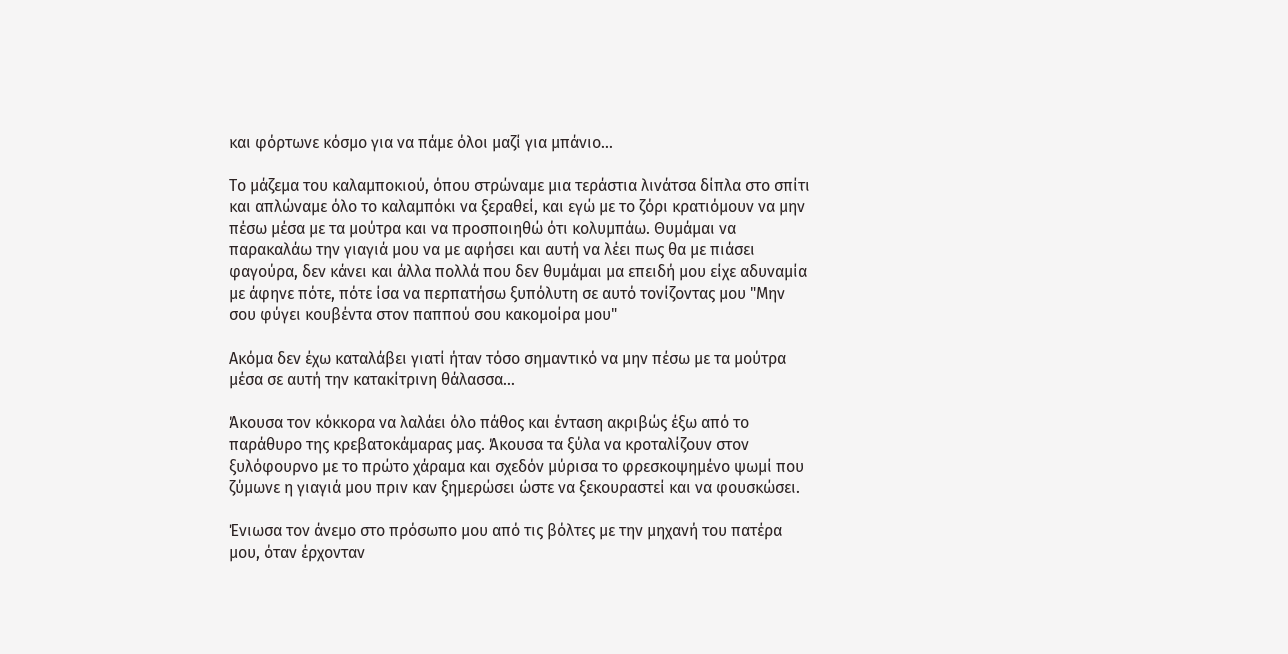και φόρτωνε κόσμο για να πάμε όλοι μαζί για μπάνιο...

Το μάζεμα του καλαμποκιού, όπου στρώναμε μια τεράστια λινάτσα δίπλα στο σπίτι και απλώναμε όλο το καλαμπόκι να ξεραθεί, και εγώ με το ζόρι κρατιόμουν να μην πέσω μέσα με τα μούτρα και να προσποιηθώ ότι κολυμπάω. Θυμάμαι να παρακαλάω την γιαγιά μου να με αφήσει και αυτή να λέει πως θα με πιάσει φαγούρα, δεν κάνει και άλλα πολλά που δεν θυμάμαι μα επειδή μου είχε αδυναμία με άφηνε πότε, πότε ίσα να περπατήσω ξυπόλυτη σε αυτό τονίζοντας μου "Μην σου φύγει κουβέντα στον παππού σου κακομοίρα μου"

Ακόμα δεν έχω καταλάβει γιατί ήταν τόσο σημαντικό να μην πέσω με τα μούτρα μέσα σε αυτή την κατακίτρινη θάλασσα...

Άκουσα τον κόκκορα να λαλάει όλο πάθος και ένταση ακριβώς έξω από το παράθυρο της κρεβατοκάμαρας μας. Άκουσα τα ξύλα να κροταλίζουν στον ξυλόφουρνο με το πρώτο χάραμα και σχεδόν μύρισα το φρεσκοψημένο ψωμί που ζύμωνε η γιαγιά μου πριν καν ξημερώσει ώστε να ξεκουραστεί και να φουσκώσει.

Ένιωσα τον άνεμο στο πρόσωπο μου από τις βόλτες με την μηχανή του πατέρα μου, όταν έρχονταν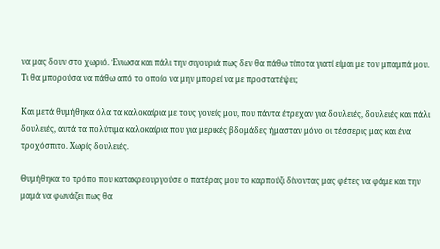να μας δουν στο χωριό. Ένιωσα και πάλι την σιγουριά πως δεν θα πάθω τίποτα γιατί είμαι με τον μπαμπά μου. Τι θα μπορούσα να πάθω από το οποίο να μην μπορεί να με προστατέψει;

Και μετά θυμήθηκα όλα τα καλοκαίρια με τους γονείς μου, που πάντα έτρεχαν για δουλειές, δουλειές και πάλι δουλειές, αυτά τα πολύτιμα καλοκαίρια που για μερικές βδομάδες ήμασταν μόνο οι τέσσερις μας και ένα τροχόσπιτο. Χωρίς δουλειές.

Θυμήθηκα το τρόπο που κατακρεουργούσε ο πατέρας μου το καρπούζι δίνοντας μας φέτες να φάμε και την μαμά να φωνάζει πως θα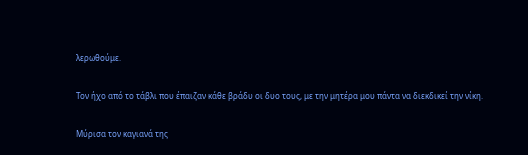λερωθούμε.

Τον ήχο από το τάβλι που έπαιζαν κάθε βράδυ οι δυο τους, με την μητέρα μου πάντα να διεκδικεί την νίκη.

Μύρισα τον καγιανά της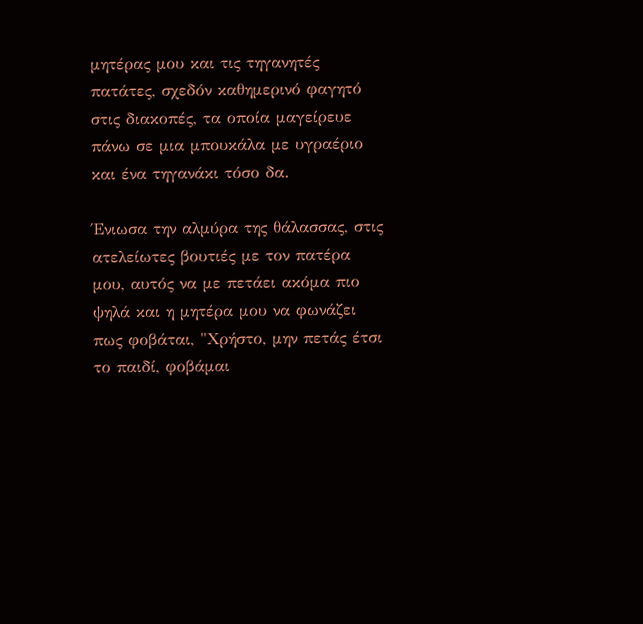μητέρας μου και τις τηγανητές πατάτες, σχεδόν καθημερινό φαγητό στις διακοπές, τα οποία μαγείρευε πάνω σε μια μπουκάλα με υγραέριο και ένα τηγανάκι τόσο δα.

Ένιωσα την αλμύρα της θάλασσας, στις ατελείωτες βουτιές με τον πατέρα μου, αυτός να με πετάει ακόμα πιο ψηλά και η μητέρα μου να φωνάζει πως φοβάται, "Χρήστο, μην πετάς έτσι το παιδί, φοβάμαι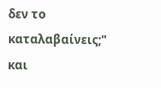δεν το καταλαβαίνεις;" και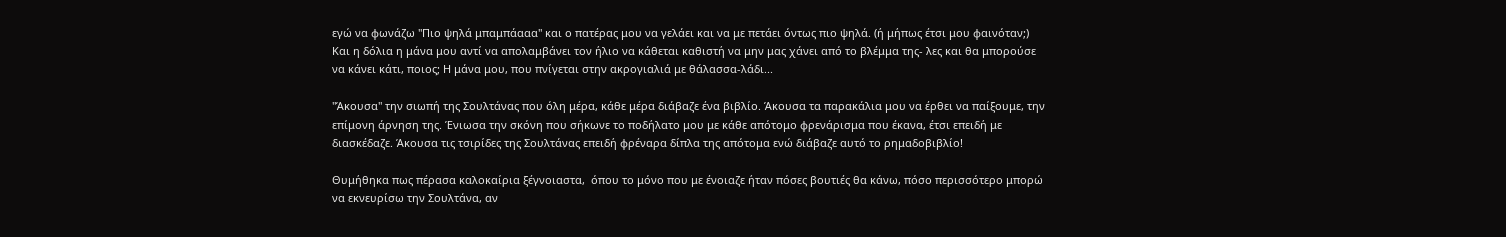εγώ να φωνάζω "Πιο ψηλά μπαμπάααα" και ο πατέρας μου να γελάει και να με πετάει όντως πιο ψηλά. (ή μήπως έτσι μου φαινόταν;) Και η δόλια η μάνα μου αντί να απολαμβάνει τον ήλιο να κάθεται καθιστή να μην μας χάνει από το βλέμμα της- λες και θα μπορούσε να κάνει κάτι, ποιος; Η μάνα μου, που πνίγεται στην ακρογιαλιά με θάλασσα-λάδι...

"Άκουσα" την σιωπή της Σουλτάνας που όλη μέρα, κάθε μέρα διάβαζε ένα βιβλίο. Άκουσα τα παρακάλια μου να έρθει να παίξουμε, την επίμονη άρνηση της. Ένιωσα την σκόνη που σήκωνε το ποδήλατο μου με κάθε απότομο φρενάρισμα που έκανα, έτσι επειδή με διασκέδαζε. Άκουσα τις τσιρίδες της Σουλτάνας επειδή φρέναρα δίπλα της απότομα ενώ διάβαζε αυτό το ρημαδοβιβλίο!

Θυμήθηκα πως πέρασα καλοκαίρια ξέγνοιαστα,  όπου το μόνο που με ένοιαζε ήταν πόσες βουτιές θα κάνω, πόσο περισσότερο μπορώ να εκνευρίσω την Σουλτάνα, αν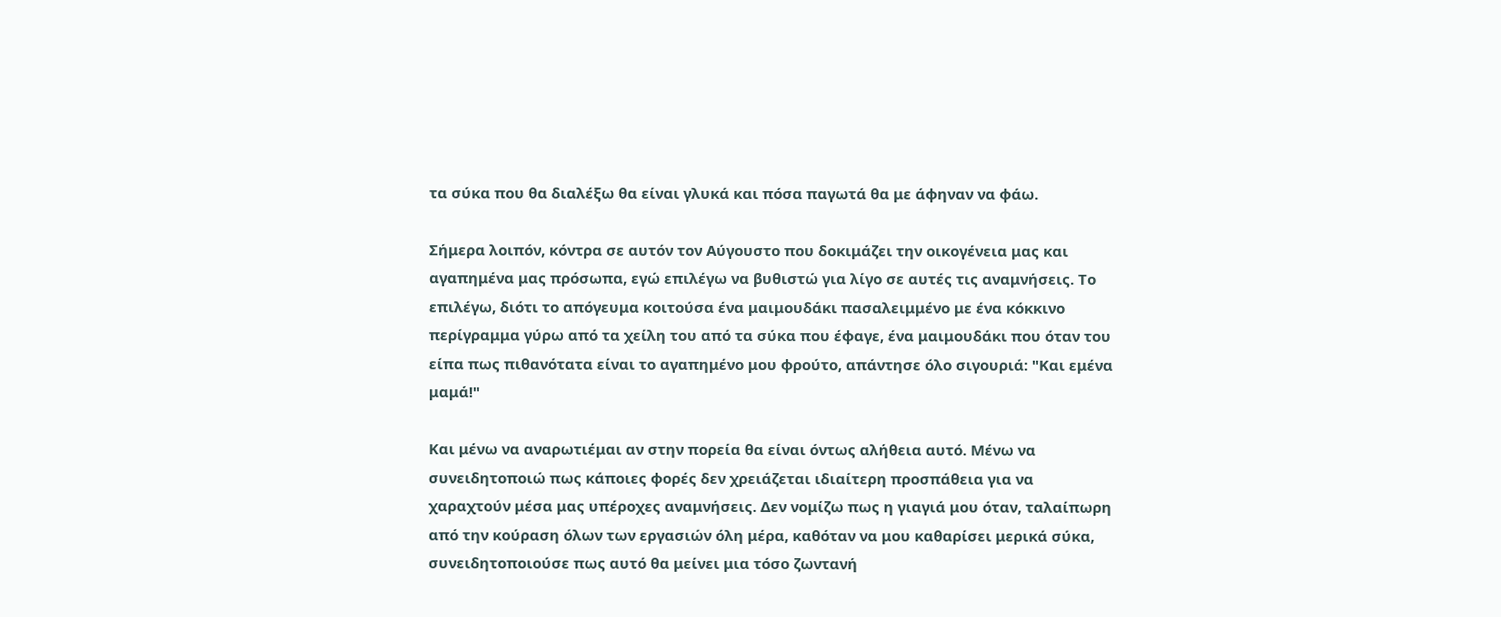τα σύκα που θα διαλέξω θα είναι γλυκά και πόσα παγωτά θα με άφηναν να φάω.

Σήμερα λοιπόν, κόντρα σε αυτόν τον Αύγουστο που δοκιμάζει την οικογένεια μας και αγαπημένα μας πρόσωπα, εγώ επιλέγω να βυθιστώ για λίγο σε αυτές τις αναμνήσεις. Το επιλέγω, διότι το απόγευμα κοιτούσα ένα μαιμουδάκι πασαλειμμένο με ένα κόκκινο περίγραμμα γύρω από τα χείλη του από τα σύκα που έφαγε, ένα μαιμουδάκι που όταν του είπα πως πιθανότατα είναι το αγαπημένο μου φρούτο, απάντησε όλο σιγουριά: "Και εμένα μαμά!"

Και μένω να αναρωτιέμαι αν στην πορεία θα είναι όντως αλήθεια αυτό. Μένω να συνειδητοποιώ πως κάποιες φορές δεν χρειάζεται ιδιαίτερη προσπάθεια για να χαραχτούν μέσα μας υπέροχες αναμνήσεις. Δεν νομίζω πως η γιαγιά μου όταν, ταλαίπωρη από την κούραση όλων των εργασιών όλη μέρα, καθόταν να μου καθαρίσει μερικά σύκα, συνειδητοποιούσε πως αυτό θα μείνει μια τόσο ζωντανή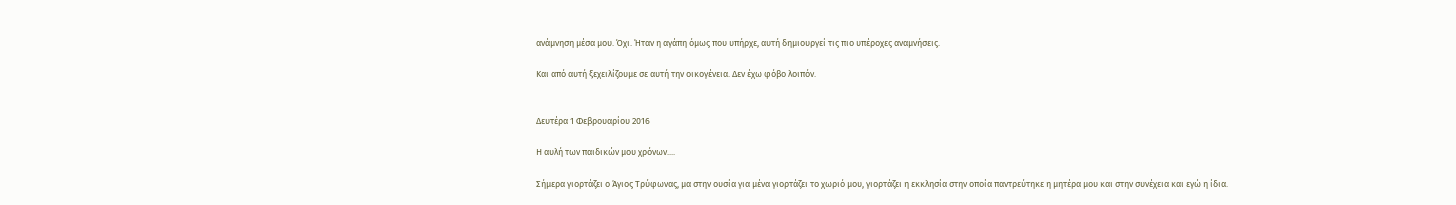ανάμνηση μέσα μου. Όχι. Ήταν η αγάπη όμως που υπήρχε, αυτή δημιουργεί τις πιο υπέροχες αναμνήσεις.

Και από αυτή ξεχειλίζουμε σε αυτή την οικογένεια. Δεν έχω φόβο λοιπόν.


Δευτέρα 1 Φεβρουαρίου 2016

Η αυλή των παιδικών μου χρόνων....

Σήμερα γιορτάζει ο Άγιος Τρύφωνας, μα στην ουσία για μένα γιορτάζει το χωριό μου, γιορτάζει η εκκλησία στην οποία παντρεύτηκε η μητέρα μου και στην συνέχεια και εγώ η ίδια.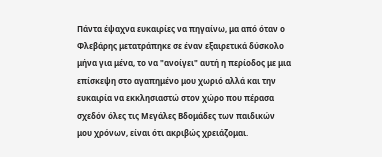Πάντα έψαχνα ευκαιρίες να πηγαίνω, μα από όταν ο Φλεβάρης μετατράπηκε σε έναν εξαιρετικά δύσκολο μήνα για μένα, το να "ανοίγει" αυτή η περίοδος με μια επίσκεψη στο αγαπημένο μου χωριό αλλά και την ευκαιρία να εκκλησιαστώ στον χώρο που πέρασα σχεδόν όλες τις Μεγάλες Βδομάδες των παιδικών μου χρόνων, είναι ότι ακριβώς χρειάζομαι.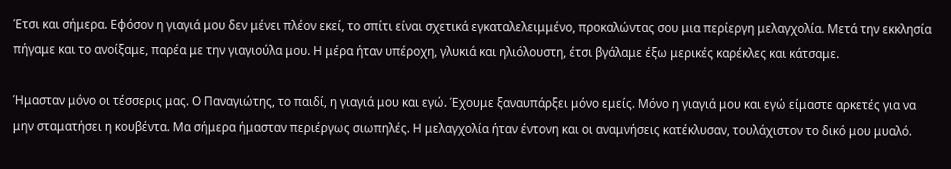Έτσι και σήμερα. Εφόσον η γιαγιά μου δεν μένει πλέον εκεί, το σπίτι είναι σχετικά εγκαταλελειμμένο, προκαλώντας σου μια περίεργη μελαγχολία. Μετά την εκκλησία πήγαμε και το ανοίξαμε, παρέα με την γιαγιούλα μου. Η μέρα ήταν υπέροχη, γλυκιά και ηλιόλουστη, έτσι βγάλαμε έξω μερικές καρέκλες και κάτσαμε.

Ήμασταν μόνο οι τέσσερις μας. Ο Παναγιώτης, το παιδί, η γιαγιά μου και εγώ. Έχουμε ξαναυπάρξει μόνο εμείς. Μόνο η γιαγιά μου και εγώ είμαστε αρκετές για να μην σταματήσει η κουβέντα. Μα σήμερα ήμασταν περιέργως σιωπηλές. Η μελαγχολία ήταν έντονη και οι αναμνήσεις κατέκλυσαν, τουλάχιστον το δικό μου μυαλό.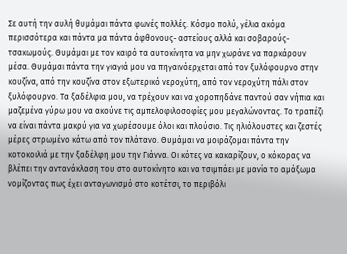Σε αυτή την αυλή θυμάμαι πάντα φωνές πολλές. Κόσμο πολύ, γέλια ακόμα περισσότερα και πάντα μα πάντα άφθονους- αστείους αλλά και σοβαρούς- τσακωμούς. Θυμάμαι με τον καιρό τα αυτοκίνητα να μην χωράνε να παρκάρουν μέσα. Θυμάμαι πάντα την γιαγιά μου να πηγαινόερχεται από τον ξυλόφουρνο στην κουζίνα, από την κουζίνα στον εξωτερικό νεροχύτη, από τον νεροχύτη πάλι στον ξυλόφουρνο. Τα ξαδέλφια μου, να τρέχουν και να χοροπηδάνε παντού σαν νήπια και μαζεμένα γύρω μου να ακούνε τις αμπελοφιλοσοφίες μου μεγαλώνοντας. Το τραπέζι να είναι πάντα μακρύ για να χωρέσουμε όλοι και πλούσιο. Τις ηλιόλουστες και ζεστές μέρες στρωμένο κάτω από τον πλάτανο. Θυμάμαι να μοιράζομαι πάντα την κοτοκοιλιά με την ξαδέλφη μου την Γιάννα. Οι κότες να κακαρίζουν, ο κόκορας να βλέπει την αντανάκλαση του στο αυτοκίνητο και να τσιμπάει με μανία το αμάξωμα νομίζοντας πως έχει ανταγωνισμό στο κοτέτσι, το περιβόλι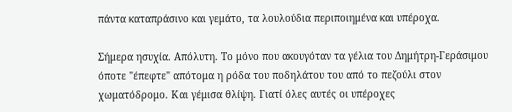πάντα καταπράσινο και γεμάτο, τα λουλούδια περιποιημένα και υπέροχα.

Σήμερα ησυχία. Απόλυτη. Το μόνο που ακουγόταν τα γέλια του Δημήτρη-Γεράσιμου όποτε "έπεφτε" απότομα η ρόδα του ποδηλάτου του από το πεζούλι στον χωματόδρομο. Και γέμισα θλίψη. Γιατί όλες αυτές οι υπέροχες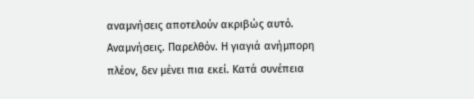αναμνήσεις αποτελούν ακριβώς αυτό. Αναμνήσεις. Παρελθόν. Η γιαγιά ανήμπορη πλέον, δεν μένει πια εκεί. Κατά συνέπεια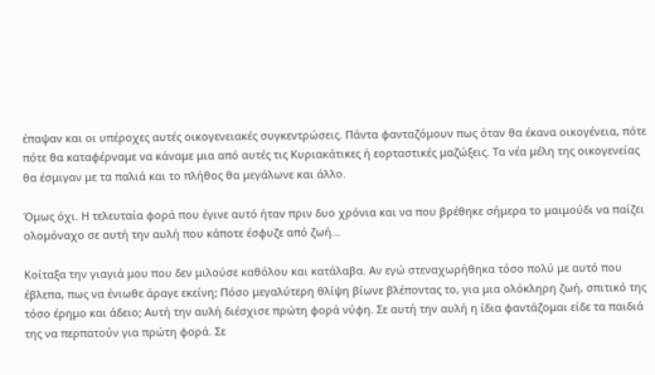έπαψαν και οι υπέροχες αυτές οικογενειακές συγκεντρώσεις. Πάντα φανταζόμουν πως όταν θα έκανα οικογένεια, πότε πότε θα καταφέρναμε να κάναμε μια από αυτές τις Κυριακάτικες ή εορταστικές μαζώξεις. Τα νέα μέλη της οικογενείας θα έσμιγαν με τα παλιά και το πλήθος θα μεγάλωνε και άλλο.

Όμως όχι. Η τελευταία φορά που έγινε αυτό ήταν πριν δυο χρόνια και να που βρέθηκε σήμερα το μαιμούδι να παίζει ολομόναχο σε αυτή την αυλή που κάποτε έσφυζε από ζωή...

Κοίταξα την γιαγιά μου που δεν μιλούσε καθόλου και κατάλαβα. Αν εγώ στεναχωρήθηκα τόσο πολύ με αυτό που έβλεπα, πως να ένιωθε άραγε εκείνη; Πόσο μεγαλύτερη θλίψη βίωνε βλέποντας το, για μια ολόκληρη ζωή, σπιτικό της τόσο έρημο και άδειο; Αυτή την αυλή διέσχισε πρώτη φορά νύφη. Σε αυτή την αυλή η ίδια φαντάζομαι είδε τα παιδιά της να περπατούν για πρώτη φορά. Σε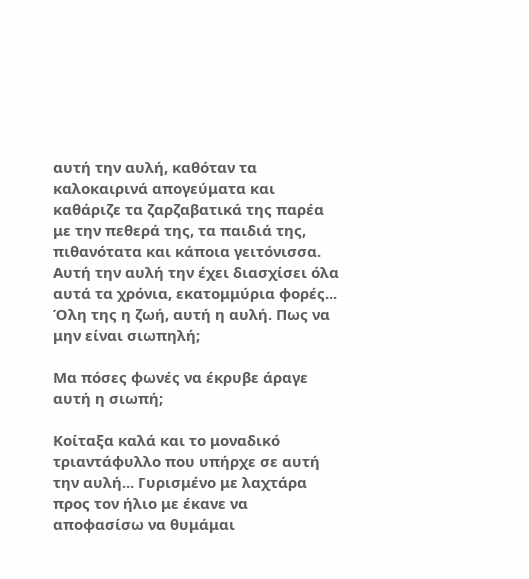αυτή την αυλή, καθόταν τα καλοκαιρινά απογεύματα και καθάριζε τα ζαρζαβατικά της παρέα με την πεθερά της, τα παιδιά της, πιθανότατα και κάποια γειτόνισσα. Αυτή την αυλή την έχει διασχίσει όλα αυτά τα χρόνια, εκατομμύρια φορές... Όλη της η ζωή, αυτή η αυλή. Πως να μην είναι σιωπηλή;

Μα πόσες φωνές να έκρυβε άραγε αυτή η σιωπή;

Κοίταξα καλά και το μοναδικό τριαντάφυλλο που υπήρχε σε αυτή την αυλή... Γυρισμένο με λαχτάρα προς τον ήλιο με έκανε να αποφασίσω να θυμάμαι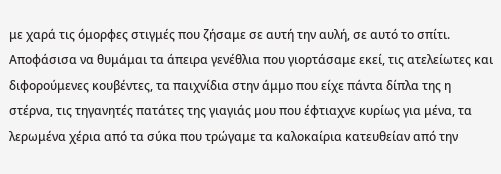με χαρά τις όμορφες στιγμές που ζήσαμε σε αυτή την αυλή, σε αυτό το σπίτι. Αποφάσισα να θυμάμαι τα άπειρα γενέθλια που γιορτάσαμε εκεί, τις ατελείωτες και διφορούμενες κουβέντες, τα παιχνίδια στην άμμο που είχε πάντα δίπλα της η στέρνα, τις τηγανητές πατάτες της γιαγιάς μου που έφτιαχνε κυρίως για μένα, τα λερωμένα χέρια από τα σύκα που τρώγαμε τα καλοκαίρια κατευθείαν από την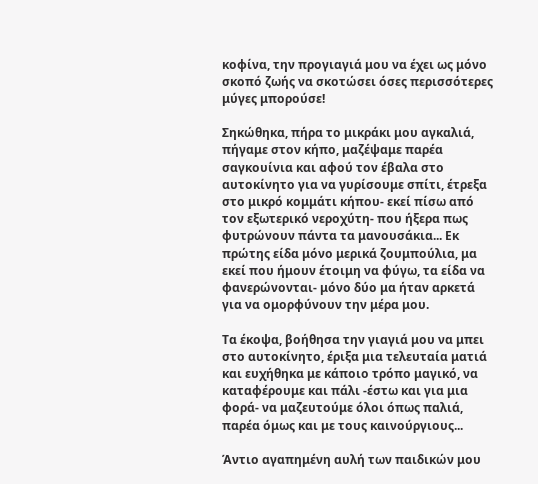κοφίνα, την προγιαγιά μου να έχει ως μόνο σκοπό ζωής να σκοτώσει όσες περισσότερες μύγες μπορούσε!

Σηκώθηκα, πήρα το μικράκι μου αγκαλιά, πήγαμε στον κήπο, μαζέψαμε παρέα σαγκουίνια και αφού τον έβαλα στο αυτοκίνητο για να γυρίσουμε σπίτι, έτρεξα στο μικρό κομμάτι κήπου- εκεί πίσω από τον εξωτερικό νεροχύτη- που ήξερα πως φυτρώνουν πάντα τα μανουσάκια... Εκ πρώτης είδα μόνο μερικά ζουμπούλια, μα εκεί που ήμουν έτοιμη να φύγω, τα είδα να φανερώνονται- μόνο δύο μα ήταν αρκετά για να ομορφύνουν την μέρα μου.

Τα έκοψα, βοήθησα την γιαγιά μου να μπει στο αυτοκίνητο, έριξα μια τελευταία ματιά και ευχήθηκα με κάποιο τρόπο μαγικό, να καταφέρουμε και πάλι -έστω και για μια φορά- να μαζευτούμε όλοι όπως παλιά, παρέα όμως και με τους καινούργιους...

Άντιο αγαπημένη αυλή των παιδικών μου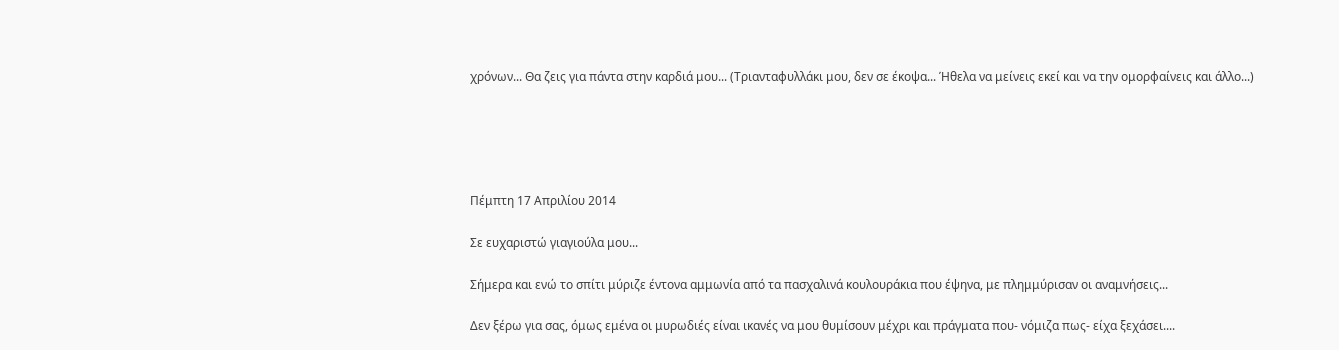χρόνων... Θα ζεις για πάντα στην καρδιά μου... (Τριανταφυλλάκι μου, δεν σε έκοψα... Ήθελα να μείνεις εκεί και να την ομορφαίνεις και άλλο...)





Πέμπτη 17 Απριλίου 2014

Σε ευχαριστώ γιαγιούλα μου...

Σήμερα και ενώ το σπίτι μύριζε έντονα αμμωνία από τα πασχαλινά κουλουράκια που έψηνα, με πλημμύρισαν οι αναμνήσεις...

Δεν ξέρω για σας, όμως εμένα οι μυρωδιές είναι ικανές να μου θυμίσουν μέχρι και πράγματα που- νόμιζα πως- είχα ξεχάσει....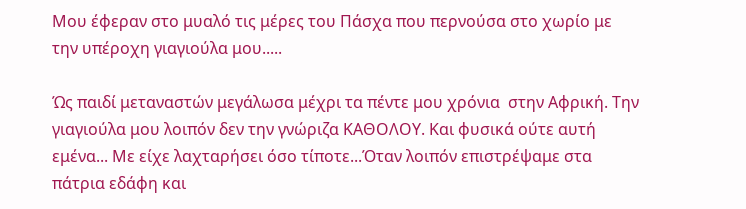Μου έφεραν στο μυαλό τις μέρες του Πάσχα που περνούσα στο χωρίο με την υπέροχη γιαγιούλα μου.....

Ώς παιδί μεταναστών μεγάλωσα μέχρι τα πέντε μου χρόνια  στην Αφρική. Την γιαγιούλα μου λοιπόν δεν την γνώριζα ΚΑΘΟΛΟΥ. Και φυσικά ούτε αυτή εμένα... Με είχε λαχταρήσει όσο τίποτε...Όταν λοιπόν επιστρέψαμε στα πάτρια εδάφη και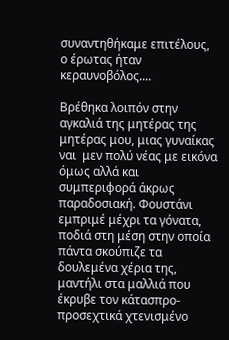συναντηθήκαμε επιτέλους, ο έρωτας ήταν κεραυνοβόλος....

Βρέθηκα λοιπόν στην αγκαλιά της μητέρας της μητέρας μου, μιας γυναίκας ναι  μεν πολύ νέας με εικόνα όμως αλλά και συμπεριφορά άκρως παραδοσιακή. Φουστάνι εμπριμέ μέχρι τα γόνατα, ποδιά στη μέση στην οποία πάντα σκούπιζε τα δουλεμένα χέρια της, μαντήλι στα μαλλιά που έκρυβε τον κάτασπρο- προσεχτικά χτενισμένο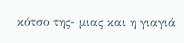κότσο της- μιας και η γιαγιά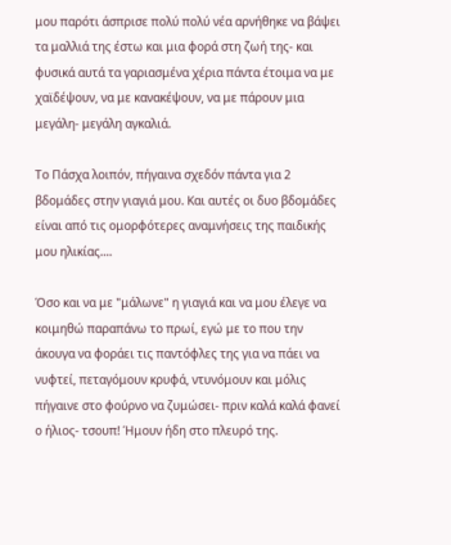μου παρότι άσπρισε πολύ πολύ νέα αρνήθηκε να βάψει τα μαλλιά της έστω και μια φορά στη ζωή της- και φυσικά αυτά τα γαριασμένα χέρια πάντα έτοιμα να με χαϊδέψουν, να με κανακέψουν, να με πάρουν μια μεγάλη- μεγάλη αγκαλιά.

Το Πάσχα λοιπόν, πήγαινα σχεδόν πάντα για 2 βδομάδες στην γιαγιά μου. Και αυτές οι δυο βδομάδες είναι από τις ομορφότερες αναμνήσεις της παιδικής μου ηλικίας....

Όσο και να με "μάλωνε" η γιαγιά και να μου έλεγε να κοιμηθώ παραπάνω το πρωί, εγώ με το που την άκουγα να φοράει τις παντόφλες της για να πάει να νυφτεί, πεταγόμουν κρυφά, ντυνόμουν και μόλις πήγαινε στο φούρνο να ζυμώσει- πριν καλά καλά φανεί ο ήλιος- τσουπ! Ήμουν ήδη στο πλευρό της.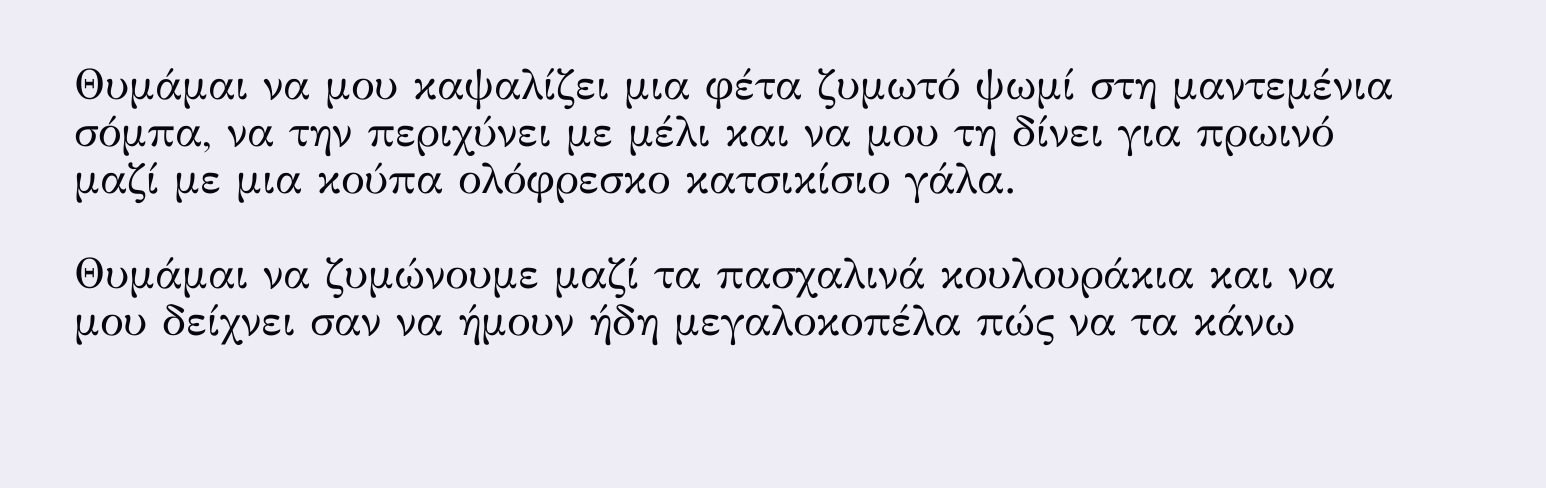Θυμάμαι να μου καψαλίζει μια φέτα ζυμωτό ψωμί στη μαντεμένια σόμπα, να την περιχύνει με μέλι και να μου τη δίνει για πρωινό μαζί με μια κούπα ολόφρεσκο κατσικίσιο γάλα.

Θυμάμαι να ζυμώνουμε μαζί τα πασχαλινά κουλουράκια και να μου δείχνει σαν να ήμουν ήδη μεγαλοκοπέλα πώς να τα κάνω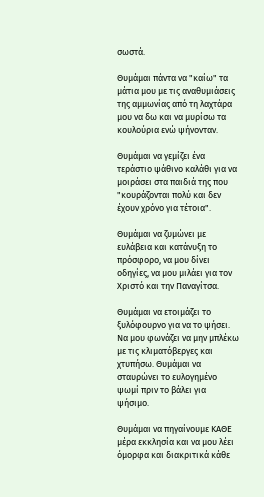σωστά.

Θυμάμαι πάντα να "καίω" τα μάτια μου με τις αναθυμιάσεις της αμμωνίας από τη λαχτάρα μου να δω και να μυρίσω τα κουλούρια ενώ ψήνονταν.

Θυμάμαι να γεμίζει ένα τεράστιο ψάθινο καλάθι για να μοιράσει στα παιδιά της που "κουράζονται πολύ και δεν έχουν χρόνο για τέτοια".

Θυμάμαι να ζυμώνει με ευλάβεια και κατάνυξη το πρόσφορο, να μου δίνει οδηγίες, να μου μιλάει για τον  Χριστό και την Παναγίτσα.

Θυμάμαι να ετοιμάζει το ξυλόφουρνο για να το ψήσει. Να μου φωνάζει να μην μπλέκω με τις κλιματόβεργες και χτυπήσω. Θυμάμαι να σταυρώνει το ευλογημένο ψωμί πριν το βάλει για ψήσιμο.

Θυμάμαι να πηγαίνουμε ΚΑΘΕ μέρα εκκλησία και να μου λέει όμορφα και διακριτικά κάθε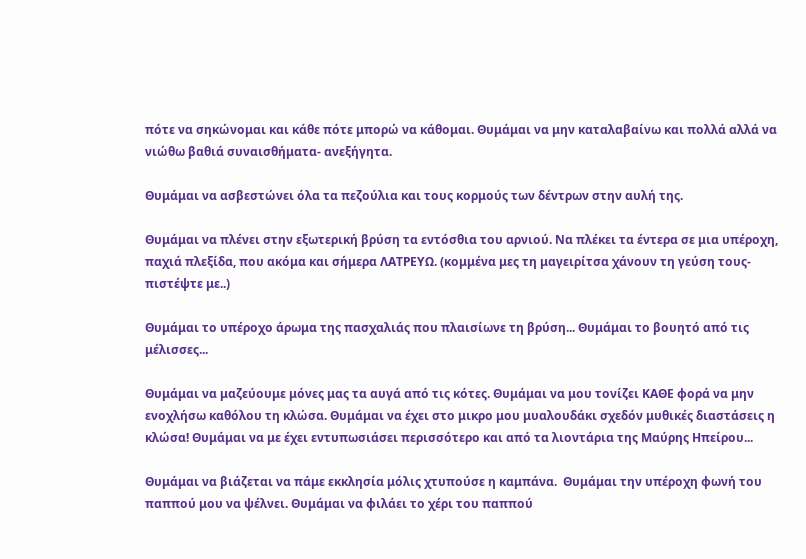πότε να σηκώνομαι και κάθε πότε μπορώ να κάθομαι. Θυμάμαι να μην καταλαβαίνω και πολλά αλλά να νιώθω βαθιά συναισθήματα- ανεξήγητα.

Θυμάμαι να ασβεστώνει όλα τα πεζούλια και τους κορμούς των δέντρων στην αυλή της.

Θυμάμαι να πλένει στην εξωτερική βρύση τα εντόσθια του αρνιού. Να πλέκει τα έντερα σε μια υπέροχη, παχιά πλεξίδα, που ακόμα και σήμερα ΛΑΤΡΕΥΩ. (κομμένα μες τη μαγειρίτσα χάνουν τη γεύση τους- πιστέψτε με..)

Θυμάμαι το υπέροχο άρωμα της πασχαλιάς που πλαισίωνε τη βρύση... Θυμάμαι το βουητό από τις μέλισσες...

Θυμάμαι να μαζεύουμε μόνες μας τα αυγά από τις κότες. Θυμάμαι να μου τονίζει ΚΑΘΕ φορά να μην ενοχλήσω καθόλου τη κλώσα. Θυμάμαι να έχει στο μικρο μου μυαλουδάκι σχεδόν μυθικές διαστάσεις η κλώσα! Θυμάμαι να με έχει εντυπωσιάσει περισσότερο και από τα λιοντάρια της Μαύρης Ηπείρου...

Θυμάμαι να βιάζεται να πάμε εκκλησία μόλις χτυπούσε η καμπάνα.  Θυμάμαι την υπέροχη φωνή του παππού μου να ψέλνει. Θυμάμαι να φιλάει το χέρι του παππού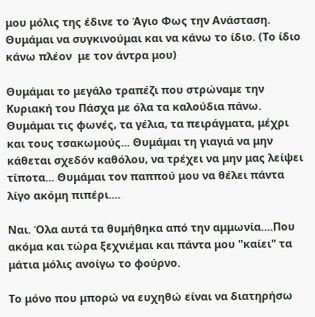μου μόλις της έδινε το Άγιο Φως την Ανάσταση. Θυμάμαι να συγκινούμαι και να κάνω το ίδιο. (Το ίδιο κάνω πλέον  με τον άντρα μου)

Θυμάμαι το μεγάλο τραπέζι που στρώναμε την Κυριακή του Πάσχα με όλα τα καλούδια πάνω. Θυμάμαι τις φωνές, τα γέλια, τα πειράγματα, μέχρι και τους τσακωμούς... Θυμάμαι τη γιαγιά να μην κάθεται σχεδόν καθόλου, να τρέχει να μην μας λείψει τίποτα... Θυμάμαι τον παππού μου να θέλει πάντα λίγο ακόμη πιπέρι....

Ναι. Όλα αυτά τα θυμήθηκα από την αμμωνία....Που ακόμα και τώρα ξεχνιέμαι και πάντα μου "καίει" τα μάτια μόλις ανοίγω το φούρνο.

Το μόνο που μπορώ να ευχηθώ είναι να διατηρήσω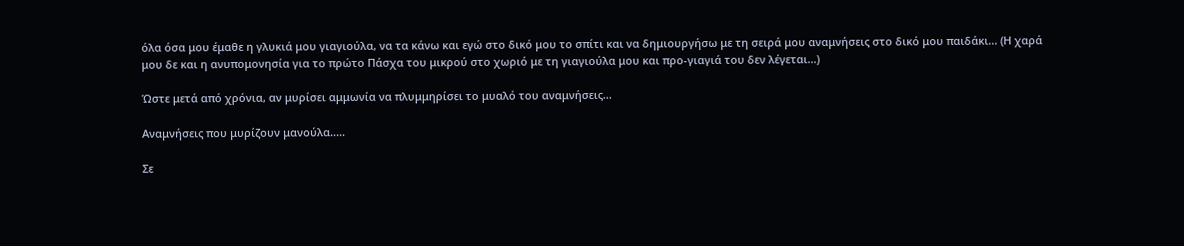όλα όσα μου έμαθε η γλυκιά μου γιαγιούλα, να τα κάνω και εγώ στο δικό μου το σπίτι και να δημιουργήσω με τη σειρά μου αναμνήσεις στο δικό μου παιδάκι... (Η χαρά μου δε και η ανυπομονησία για το πρώτο Πάσχα του μικρού στο χωριό με τη γιαγιούλα μου και προ-γιαγιά του δεν λέγεται...)

Ώστε μετά από χρόνια, αν μυρίσει αμμωνία να πλυμμηρίσει το μυαλό του αναμνήσεις...

Αναμνήσεις που μυρίζουν μανούλα.....

Σε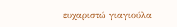ευχαριστώ γιαγιούλα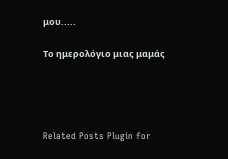μου.....

Το ημερολόγιο μιας μαμάς




Related Posts Plugin for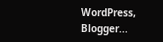WordPress, Blogger...